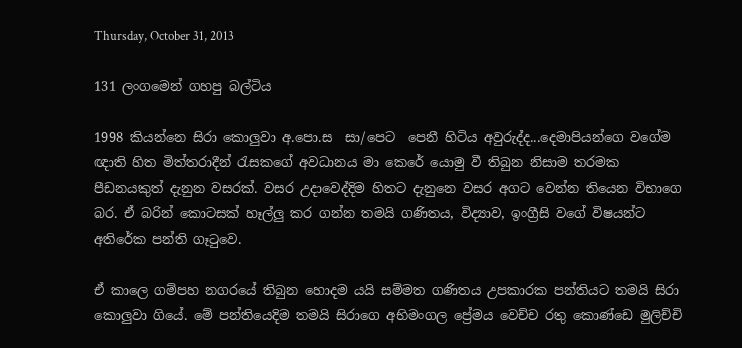Thursday, October 31, 2013

131 ලංගමෙන් ගහපු බල්ටිය

1998 කියන්නෙ සිරා කොලුවා අ.පො.ස  සා/පෙට  පෙනී හිටිය අවුරුද්ද...දෙමාපියන්ගෙ වගේම ඥාති හිත මිත්තරාදීන් රැසකගේ අවධානය මා කෙරේ යොමු වී තිබුන නිසාම තරමක පීඩනයකුත් දැනුන වසරක්. වසර උදාවෙද්දිම හිතට දැනුනෙ වසර අගට වෙන්න තියෙන විභාගෙ බර. ඒ බරින් කොටසක් හෑල්ලු කර ගන්න තමයි ගණිතය, විද්‍යාව, ඉංග්‍රීසි වගේ විෂයන්ට අතිරේක පන්ති ගෑටුවෙ.

ඒ කාලෙ ගම්පහ නගරයේ තිබුන හොදම යයි සම්මත ගණිතය උපකාරක පන්තියට තමයි සිරා කොලුවා ගියේ. මේ පන්තියෙදිම තමයි සිරාගෙ අභිමංගල ප්‍රේමය වෙච්ච රතු කොණ්ඩෙ මුලිච්චි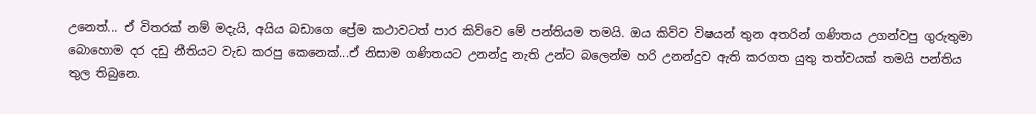උනෙත්... ඒ විතරක් නම් මදැයි, අයිය බඩාගෙ ප්‍රේම කථාවටත් පාර කිව්වෙ මේ පන්තියම තමයි. ඔය කිව්ව විෂයන් තුන අතරින් ගණිතය උගන්වපු ගුරුතුමා බොහොම දර දඩු නීතියට වැඩ කරපු කෙනෙක්...ඒ නිසාම ගණිතයට උනන්දු නැති උන්ට බලෙන්ම හරි උනන්දුව ඇති කරගත යුතු තත්වයක් තමයි පන්තිය තුල තිබුනෙ.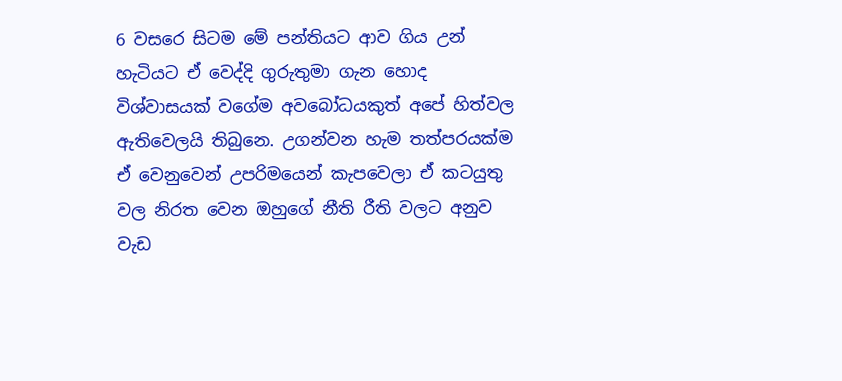6 වසරෙ සිටම මේ පන්තියට ආව ගිය උන් හැටියට ඒ වෙද්දි ගුරුතුමා ගැන හොද විශ්වාසයක් වගේම අවබෝධයකුත් අපේ හිත්වල ඇතිවෙලයි තිබුනෙ. උගන්වන හැම තත්පරයක්ම ඒ වෙනුවෙන් උපරිමයෙන් කැපවෙලා ඒ කටයුතු වල නිරත වෙන ඔහුගේ නීති රීති වලට අනුව වැඩ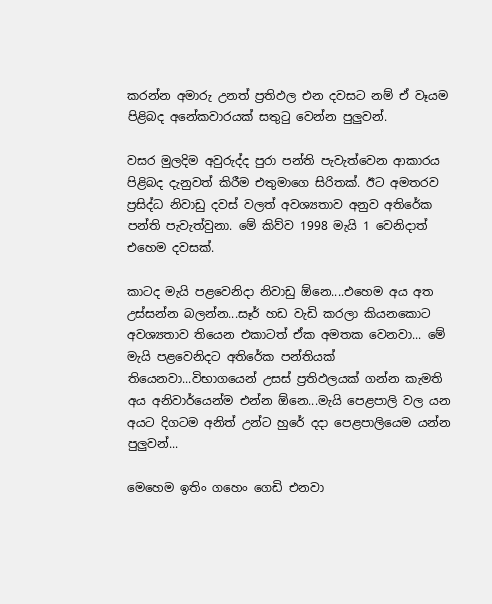කරන්න අමාරු උනත් ප්‍රතිඵල එන දවසට නම් ඒ වෑයම පිළිබද අනේකවාරයක් සතුටු වෙන්න පුලුවන්.

වසර මුලදිම අවුරුද්ද පුරා පන්ති පැවැත්වෙන ආකාරය පිළිබද දැනුවත් කිරීම එතුමාගෙ සිරිතක්. ඊට අමතරව ප්‍රසිද්ධ නිවාඩු දවස් වලත් අවශ්‍යතාව අනුව අතිරේක පන්ති පැවැත්වුනා. මේ කිව්ව 1998 මැයි 1 වෙනිදාත් එහෙම දවසක්.

කාටද මැයි පළවෙනිදා නිවාඩු ඕනෙ....එහෙම අය අත උස්සන්න බලන්න...සෑර් හඩ වැඩි කරලා කියනකොට අවශ්‍යතාව තියෙන එකාටත් ඒක අමතක වෙනවා... මේ මැයි පළවෙනිදට අතිරේක පන්තියක් තියෙනවා...විභාගයෙන් උසස් ප්‍රතිඵලයක් ගන්න කැමති අය අනිවාර්යෙන්ම එන්න ඕනෙ...මැයි පෙළපාලි වල යන අයට දිගටම අනිත් උන්ට හුරේ දදා පෙළපාලියෙම යන්න පුලුවන්...

මෙහෙම ඉතිං ගහෙං ගෙඩි එනවා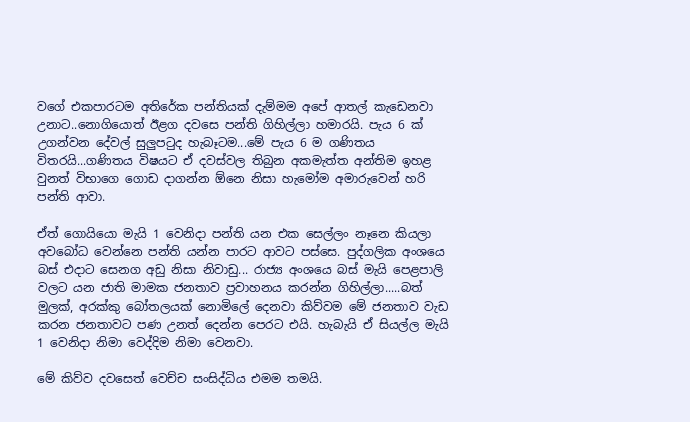වගේ එකපාරටම අතිරේක පන්තියක් දැම්මම අපේ ආතල් කැඩෙනවා උනාට..නොගියොත් ඊළග දවසෙ පන්ති ගිහිල්ලා හමාරයි. පැය 6 ක් උගන්වන දේවල් සුලුපටුද හැබෑටම...මේ පැය 6 ම ගණිතය විතරයි...ගණිතය විෂයට ඒ දවස්වල තිබුන අකමැත්ත අන්තිම ඉහළ වුනත් විභාගෙ ගොඩ දාගන්න ඕනෙ නිසා හැමෝම අමාරුවෙන් හරි පන්ති ආවා.

ඒත් ගොයියො මැයි 1 වෙනිදා පන්ති යන එක සෙල්ලං නෑනෙ කියලා අවබෝධ වෙන්නෙ පන්ති යන්න පාරට ආවට පස්සෙ. පුද්ගලික අංශයෙ බස් එදාට සෙනග අඩු නිසා නිවාඩු... රාජ්‍ය අංශයෙ බස් මැයි පෙළපාලි වලට යන ජාති මාමක ජනතාව ප්‍රවාහනය කරන්න ගිහිල්ලා.....බත් මුලක්, අරක්කු බෝතලයක් නොමිලේ දෙනවා කිව්වම මේ ජනතාව වැඩ කරන ජනතාවට පණ උනත් දෙන්න පෙරට එයි. හැබැයි ඒ සියල්ල මැයි 1 වෙනිදා නිමා වෙද්දිම නිමා වෙනවා.

මේ කිව්ව දවසෙත් වෙච්ච සංසිද්ධිය එමම තමයි.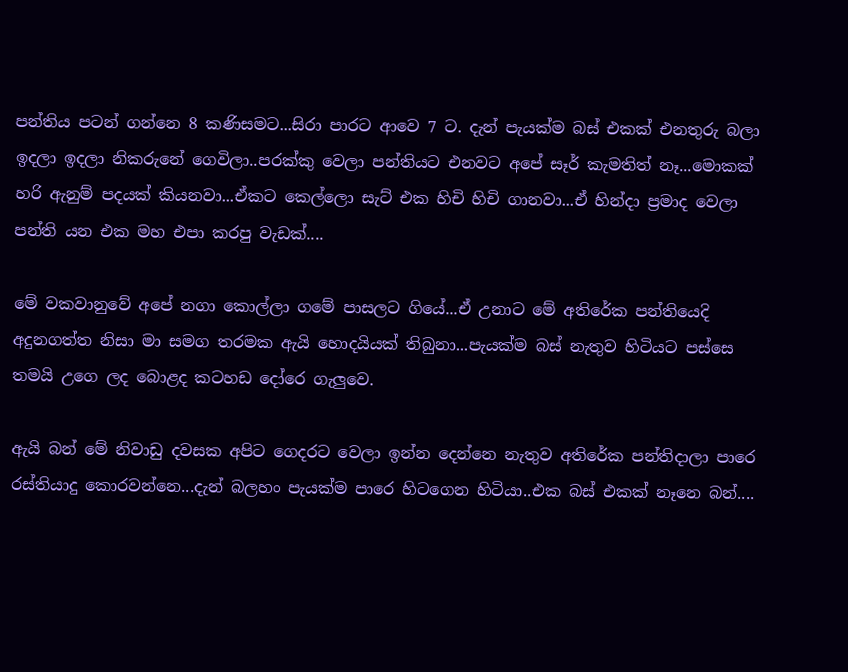පන්තිය පටන් ගන්නෙ 8 කණිසමට...සිරා පාරට ආවෙ 7 ට. දැන් පැයක්ම බස් එකක් එනතුරු බලා ඉදලා ඉදලා නිකරුනේ ගෙවිලා..පරක්කු වෙලා පන්තියට එනවට අපේ සෑර් කැමතිත් නෑ...මොකක් හරි ඇනුම් පදයක් කියනවා...ඒකට කෙල්ලො සැට් එක හිචි හිචි ගානවා...ඒ හින්දා ප්‍රමාද වෙලා පන්ති යන එක මහ එපා කරපු වැඩක්....

මේ වකවානුවේ අපේ නගා කොල්ලා ගමේ පාසලට ගියේ...ඒ උනාට මේ අතිරේක පන්තියෙදි අදුනගත්ත නිසා මා සමග තරමක ඇයි හොදයියක් තිබුනා...පැයක්ම බස් නැතුව හිටියට පස්සෙ තමයි උගෙ ලද බොළද කටහඩ දෝරෙ ගැලුවෙ.

ඇයි බන් මේ නිවාඩු දවසක අපිට ගෙදරට වෙලා ඉන්න දෙන්නෙ නැතුව අතිරේක පන්තිදාලා පාරෙ රස්තියාදු කොරවන්නෙ...දැන් බලහං පැයක්ම පාරෙ හිටගෙන හිටියා..එක බස් එකක් නෑනෙ බන්....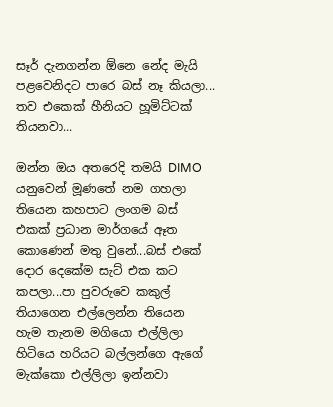සෑර් දැනගන්න ඕනෙ නේද මැයි පළවෙනිදට පාරෙ බස් නෑ කියලා... තව එකෙක් හීනියට හූමිට්ටක් තියනවා...

ඔන්න ඔය අතරෙදි තමයි DIMO යනුවෙන් මූණතේ නම ගහලා තියෙන කහපාට ලංගම බස් එකක් ප්‍රධාන මාර්ගයේ ඈත කොණෙන් මතු වුනේ...බස් එකේ දොර දෙකේම සැට් එක කට කපලා...පා පුවරුවෙ කකුල් තියාගෙන එල්ලෙන්න තියෙන හැම තැනම මගියො එල්ලිලා හිටියෙ හරියට බල්ලන්ගෙ ඇගේ මැක්කො එල්ලිලා ඉන්නවා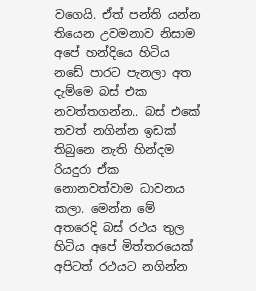වගෙයි. ඒත් පන්ති යන්න තියෙන උවමනාව නිසාම අපේ හන්දියෙ හිටිය නඩේ පාරට පැනලා අත දැම්මෙ බස් එක නවත්තගන්න.. බස් එකේ තවත් නගින්න ඉඩක් තිබුනෙ නැති හින්දම රියදුරා ඒක නොනවත්වාම ධාවනය කලා. මෙන්න මේ අතරෙදි බස් රථය තුල හිටිය අපේ මිත්තරයෙක් අපිටත් රථයට නගින්න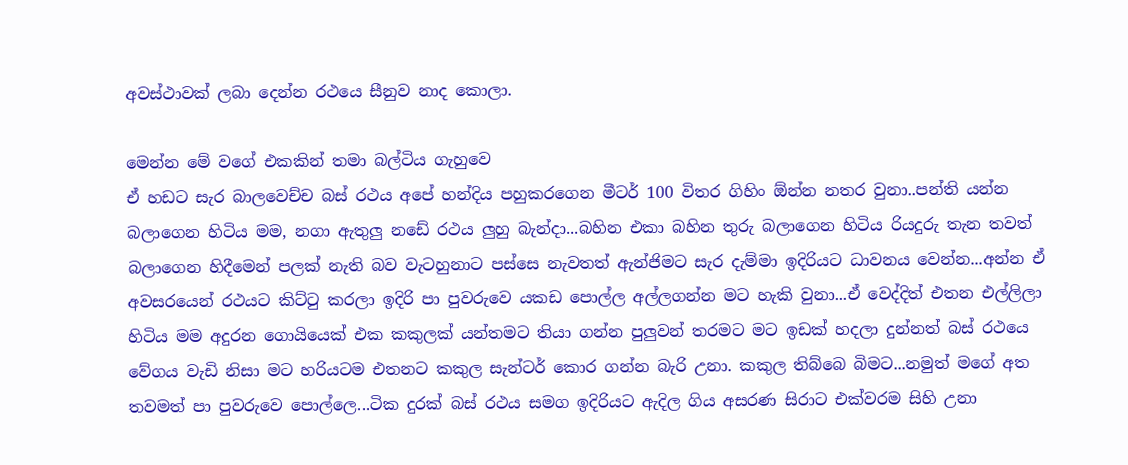අවස්ථාවක් ලබා දෙන්න රථයෙ සීනුව නාද කොලා.

මෙන්න මේ වගේ එකකින් තමා බල්ටිය ගැහුවෙ
ඒ හඩට සැර බාලවෙච්ච බස් රථය අපේ හන්දිය පහුකරගෙන මීටර් 100 විතර ගිහිං ඕන්න නතර වුනා..පන්ති යන්න බලාගෙන හිටිය මම, නගා ඇතුලු නඩේ රථය ලුහු බැන්දා...බහින එකා බහින තුරු බලාගෙන හිටිය රියදුරු තැන තවත් බලාගෙන හිදීමෙන් පලක් නැති බව වැටහුනාට පස්සෙ නැවතත් ඇන්ජිමට සැර දැම්මා ඉදිරියට ධාවනය වෙන්න...අන්න ඒ අවසරයෙන් රථයට කිට්ටු කරලා ඉදිරි පා පුවරුවෙ යකඩ පොල්ල අල්ලගන්න මට හැකි වුනා...ඒ වෙද්දිත් එතන එල්ලිලා හිටිය මම අදුරන ගොයියෙක් එක කකුලක් යන්තමට තියා ගන්න පුලුවන් තරමට මට ඉඩක් හදලා දුන්නත් බස් රථයෙ වේගය වැඩි නිසා මට හරියටම එතනට කකුල සැන්ටර් කොර ගන්න බැරි උනා. කකුල තිබ්බෙ බිමට...නමුත් මගේ අත තවමත් පා පුවරුවෙ පොල්ලෙ...ටික දුරක් බස් රථය සමග ඉදිරියට ඇදිල ගිය අසරණ සිරාට එක්වරම සිහි උනා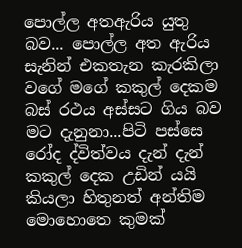පොල්ල අතඇරිය යුතු බව... පොල්ල අත ඇරිය සැනින් එකතැන කැරකිලා වගේ මගේ කකුල් දෙකම බස් රථය අස්සට ගිය බව මට දැනුනා...පිටි පස්සෙ රෝද ද්විත්වය දැන් දැන් කකුල් දෙක උඩින් යයි කියලා හිතුනත් අන්තිම මොහොතෙ කුමක්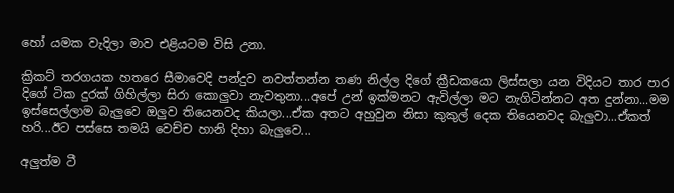හෝ යමක වැදිලා මාව එළියටම විසි උනා.

ක්‍රිකට් තරගයක හතරෙ සීමාවෙදි පන්දුව නවත්තන්න තණ නිල්ල දිගේ ක්‍රීඩකයො ලිස්සලා යන විදියට තාර පාර දිගේ ටික දුරක් ගිහිල්ලා සිරා කොලුවා නැවතුනා...අපේ උන් ඉක්මනට ඇවිල්ලා මට නැගිටින්නට අත දුන්නා...මම ඉස්සෙල්ලාම බැලුවෙ ඔලුව තියෙනවද කියලා...ඒක අතට අහුවුන නිසා කුකුල් දෙක තියෙනවද බැලුවා...ඒකත් හරි...ඊට පස්සෙ තමයි වෙච්ච හානි දිහා බැලුවෙ...

අලුත්ම ටී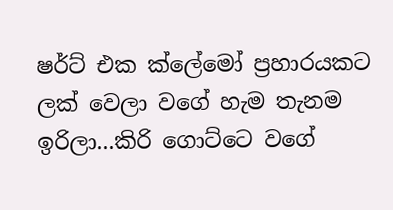ෂර්ට් එක ක්ලේමෝ ප්‍රහාරයකට ලක් වෙලා වගේ හැම තැනම ඉරිලා...කිරි ගොට්ටෙ වගේ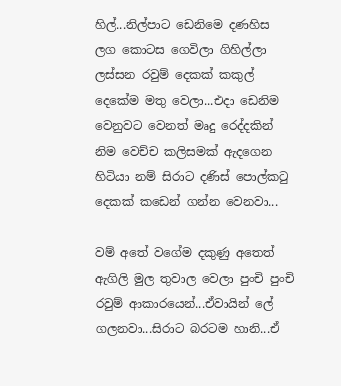හිල්...නිල්පාට ඩෙනිමෙ දණහිස ලග කොටස ගෙවිලා ගිහිල්ලා ලස්සන රවුම් දෙකක් කකුල් දෙකේම මතු වෙලා...එදා ඩෙනිම වෙනුවට වෙනත් මෘදු රෙද්දකින් නිම වෙච්ච කලිසමක් ඇදගෙන හිටියා නම් සිරාට දණිස් පොල්කටු දෙකක් කඩෙන් ගන්න වෙනවා...

වම් අතේ වගේම දකුණු අතෙත් ඇගිලි මුල තුවාල වෙලා පුංචි පුංචි රවුම් ආකාරයෙන්...ඒවායින් ලේ ගලනවා...සිරාට බරටම හානි...ඒ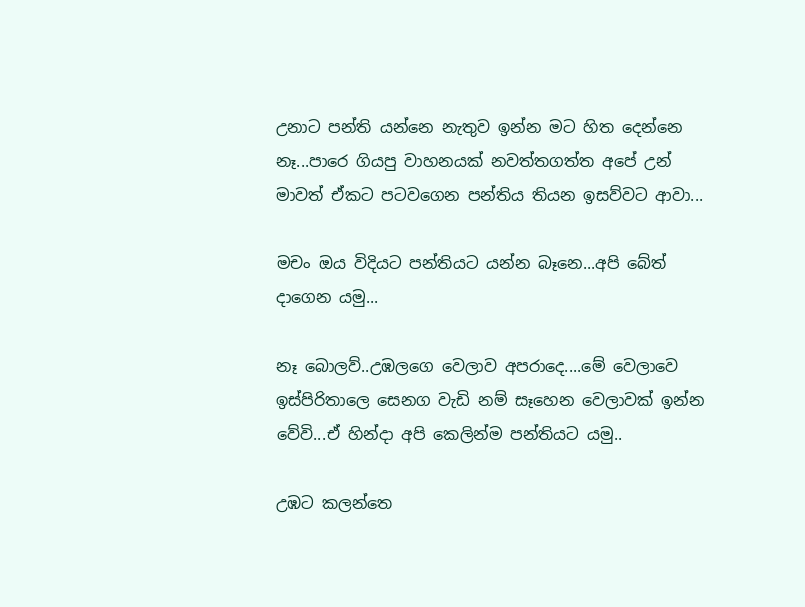උනාට පන්ති යන්නෙ නැතුව ඉන්න මට හිත දෙන්නෙ නෑ...පාරෙ ගියපු වාහනයක් නවත්තගත්ත අපේ උන් මාවත් ඒකට පටවගෙන පන්තිය තියන ඉසව්වට ආවා...

මචං ඔය විදියට පන්තියට යන්න බෑනෙ...අපි බේත් දාගෙන යමු...

නෑ බොලව්..උඹලගෙ වෙලාව අපරාදෙ....මේ වෙලාවෙ ඉස්පිරිතාලෙ සෙනග වැඩි නම් සෑහෙන වෙලාවක් ඉන්න වේවි...ඒ හින්දා අපි කෙලින්ම පන්තියට යමු..

උඹට කලන්තෙ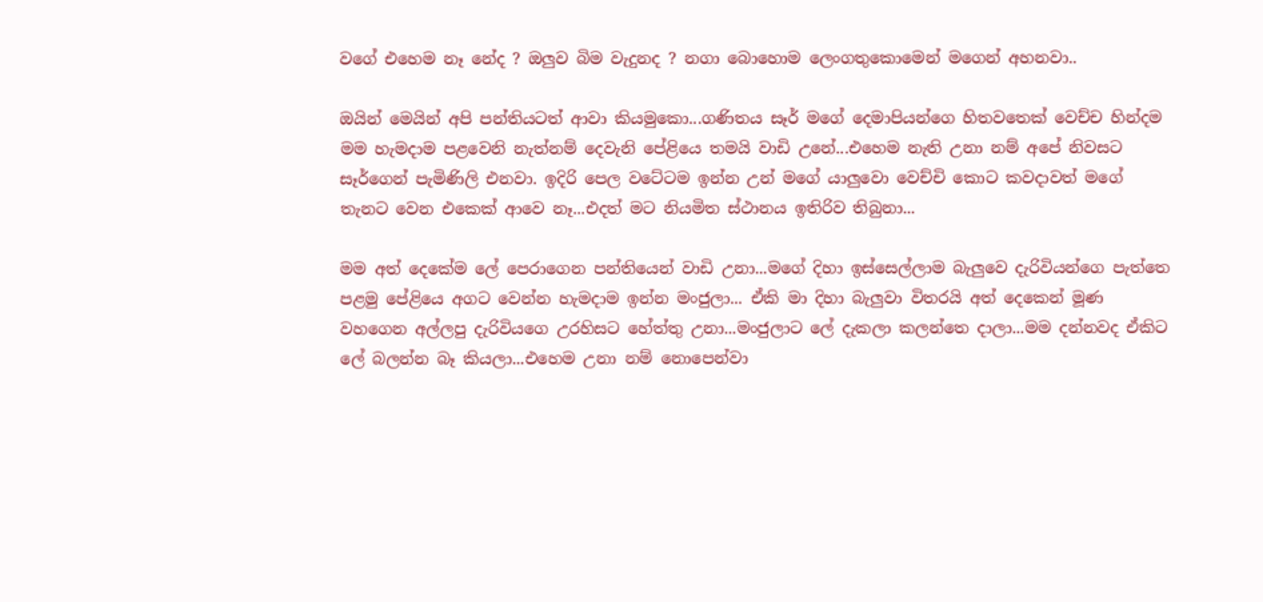වගේ එහෙම නෑ නේද ? ඔලුව බිම වැදුනද ? නගා බොහොම ලෙංගතුකොමෙන් මගෙන් අහනවා..

ඔයින් මෙයින් අපි පන්තියටත් ආවා කියමුකො...ගණිතය සෑර් මගේ දෙමාපියන්ගෙ හිතවතෙක් වෙච්ච හින්දම මම හැමදාම පළවෙනි නැත්නම් දෙවැනි පේළියෙ තමයි වාඩි උනේ...එහෙම නැති උනා නම් අපේ නිවසට සෑර්ගෙන් පැමිණිලි එනවා. ඉදිරි පෙල වටේටම ඉන්න උන් මගේ යාලුවො වෙච්චි කොට කවදාවත් මගේ තැනට වෙන එකෙක් ආවෙ නෑ...එදත් මට නියමිත ස්ථානය ඉතිරිව තිබුනා...

මම අත් දෙකේම ලේ පෙරාගෙන පන්තියෙන් වාඩි උනා...මගේ දිහා ඉස්සෙල්ලාම බැලුවෙ දැරිවියන්ගෙ පැත්තෙ පළමු පේළියෙ අගට වෙන්න හැමදාම ඉන්න මංජුලා... ඒකි මා දිහා බැලුවා විතරයි අත් දෙකෙන් මූණ වහගෙන අල්ලපු දැරිවියගෙ උරහිසට හේත්තු උනා...මංජුලාට ලේ දැකලා කලන්තෙ දාලා...මම දන්නවද ඒකිට ලේ බලන්න බෑ කියලා...එහෙම උනා නම් නොපෙන්වා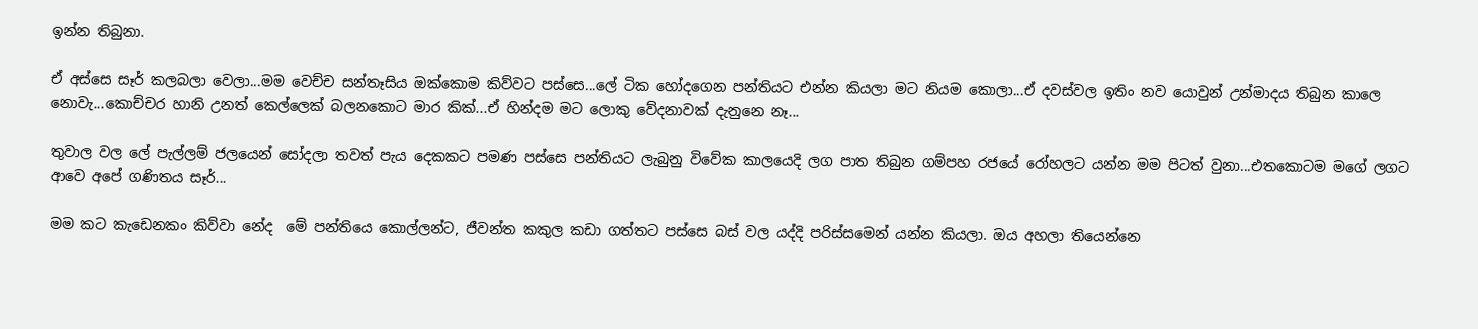ඉන්න තිබුනා.

ඒ අස්සෙ සෑර් කලබලා වෙලා...මම වෙච්ච සන්තෑසිය ඔක්කොම කිව්වට පස්සෙ...ලේ ටික හෝදගෙන පන්තියට එන්න කියලා මට නියම කොලා...ඒ දවස්වල ඉතිං නව යොවුන් උන්මාදය තිබුන කාලෙ නොවැ...කොච්චර හානි උනත් කෙල්ලෙක් බලනකොට මාර කික්...ඒ හින්දම මට ලොකු වේදනාවක් දැනුනෙ නෑ...

තුවාල වල ලේ පැල්ලම් ජලයෙන් සෝදලා තවත් පැය දෙකකට පමණ පස්සෙ පන්තියට ලැබුනු විවේක කාලයෙදි ලග පාත තිබුන ගම්පහ රජයේ රෝහලට යන්න මම පිටත් වුනා...එතකොටම මගේ ලගට ආවෙ අපේ ගණිතය සෑර්...

මම කට කැඩෙනකං කිව්වා නේද  මේ පන්තියෙ කොල්ලන්ට, ජීවන්ත කකුල කඩා ගත්තට පස්සෙ බස් වල යද්දි පරිස්සමෙන් යන්න කියලා. ඔය අහලා තියෙන්නෙ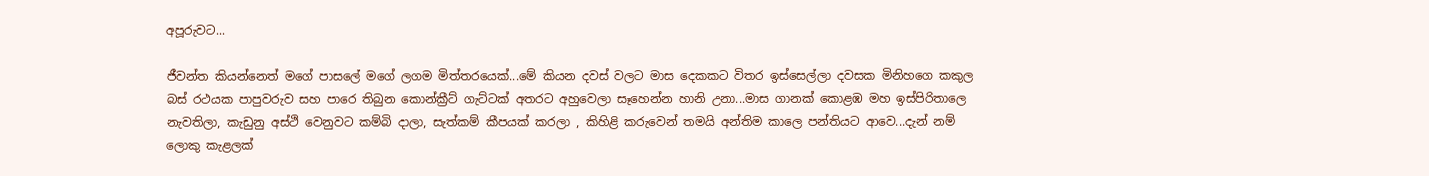අපූරුවට...

ජීවන්ත කියන්නෙත් මගේ පාසලේ මගේ ලගම මිත්තරයෙක්...මේ කියන දවස් වලට මාස දෙකකට විතර ඉස්සෙල්ලා දවසක මිනිහගෙ කකුල බස් රථයක පාපුවරුව සහ පාරෙ තිබුන කොන්ක්‍රීට් ගැට්ටක් අතරට අහුවෙලා සෑහෙන්න හානි උනා...මාස ගානක් කොළඹ මහ ඉස්පිරිතාලෙ නැවතිලා, කැඩුනු අස්ථි වෙනුවට කම්බි දාලා, සැත්කම් කීපයක් කරලා , කිහිළි කරුවෙන් තමයි අන්තිම කාලෙ පන්තියට ආවෙ...දැන් නම් ලොකු කැළලක්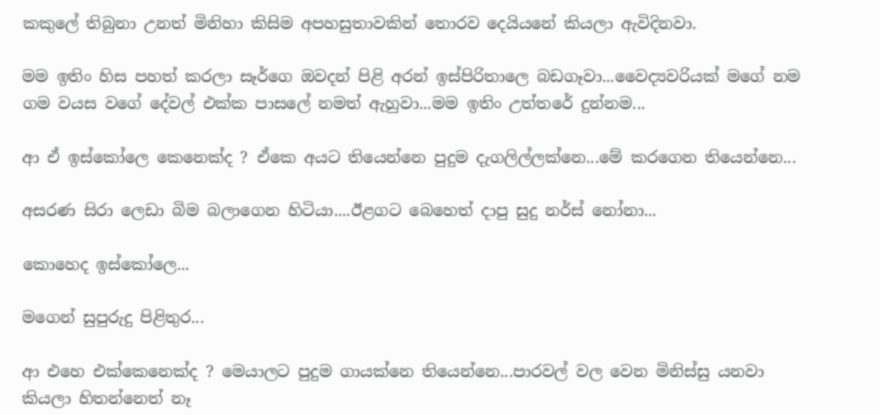කකුලේ තිබුනා උනත් මිනිහා කිසිම අපහසුතාවකින් තොරව දෙයියනේ කියලා ඇවිදිනවා.

මම ඉතිං හිස පහත් කරලා සෑර්ගෙ ඔවදන් පිළි අරන් ඉස්පිරිතාලෙ බඩගෑවා...වෛද්‍යවරියක් මගේ නම ගම වයස වගේ දේවල් එක්ක පාසලේ නමත් ඇහුවා...මම ඉතිං උත්තරේ දුන්නම...

ආ ඒ ඉස්කෝලෙ කෙනෙක්ද ? ඒකෙ අයට තියෙන්නෙ පුදුම දැගලිල්ලක්නෙ...මේ කරගෙන තියෙන්නෙ...

අසරණ සිරා ලෙඩා බිම බලාගෙන හිටියා....ඊළගට බෙහෙත් දාපු සුදු නර්ස් නෝනා...

කොහෙද ඉස්කෝලෙ...

මගෙන් සුපුරුදු පිළිතුර...

ආ එහෙ එක්කෙනෙක්ද ? මෙයාලට පුදුම ගායක්නෙ තියෙන්නෙ...පාරවල් වල වෙන මිනිස්සු යනවා කියලා හිතන්නෙත් නෑ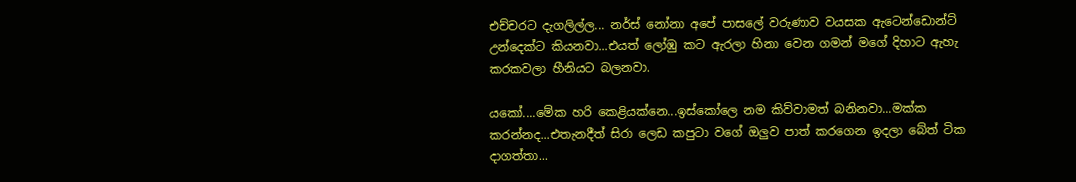එච්චරට දැගලිල්ල... නර්ස් නෝනා අපේ පාසලේ වරුණාව වයසක ඇටෙන්ඩොන්ට් උන්දෙක්ට කියනවා...එයත් ලෝඹු කට ඇරලා හිනා වෙන ගමන් මගේ දිහාට ඇහැ කරකවලා හීනියට බලනවා.

යකෝ....මේක හරි කෙළියක්නෙ...ඉස්කෝලෙ නම කිව්වාමත් බනිනවා...මක්ක කරන්නද...එතැනදීත් සිරා ලෙඩ කපුටා වගේ ඔලුව පාත් කරගෙන ඉදලා බේත් ටික දාගත්තා...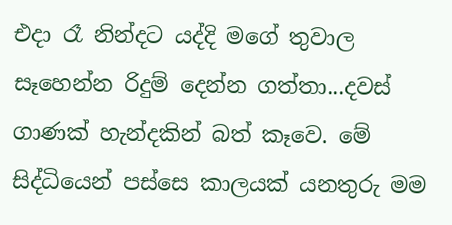එදා රෑ නින්දට යද්දි මගේ තුවාල සෑහෙන්න රිදුම් දෙන්න ගත්තා...දවස් ගාණක් හැන්දකින් බත් කෑවෙ. මේ සිද්ධියෙන් පස්සෙ කාලයක් යනතුරු මම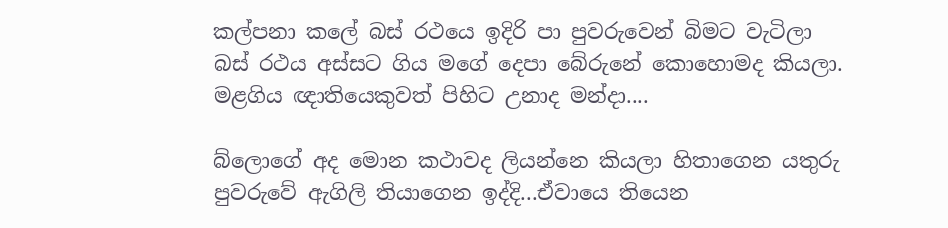කල්පනා කලේ බස් රථයෙ ඉදිරි පා පුවරුවෙන් බිමට වැටිලා බස් රථය අස්සට ගිය මගේ දෙපා බේරුනේ කොහොමද කියලා. මළගිය ඥාතියෙකුවත් පිහිට උනාද මන්දා....

බ්ලොගේ අද මොන කථාවද ලියන්නෙ කියලා හිතාගෙන යතුරු පුවරුවේ ඇගිලි තියාගෙන ඉද්දි...ඒවායෙ තියෙන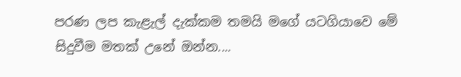පරණ ලප කැළැල් දැක්කම තමයි මගේ යටගියාවෙ මේ සිදුවීම මතක් උනේ ඔන්න....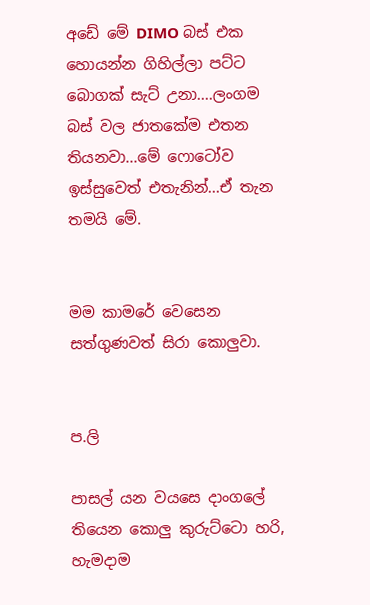අඩේ මේ DIMO බස් එක හොයන්න ගිහිල්ලා පට්ට බොගක් සැට් උනා....ලංගම බස් වල ජාතකේම එතන තියනවා...මේ ෆොටෝව ඉස්සුවෙත් එතැනින්...ඒ තැන තමයි මේ.


මම කාමරේ වෙසෙන සත්ගුණවත් සිරා කොලුවා.


ප.ලි

පාසල් යන වයසෙ දාංගලේ තියෙන කොලු කුරුට්ටො හරි, හැමදාම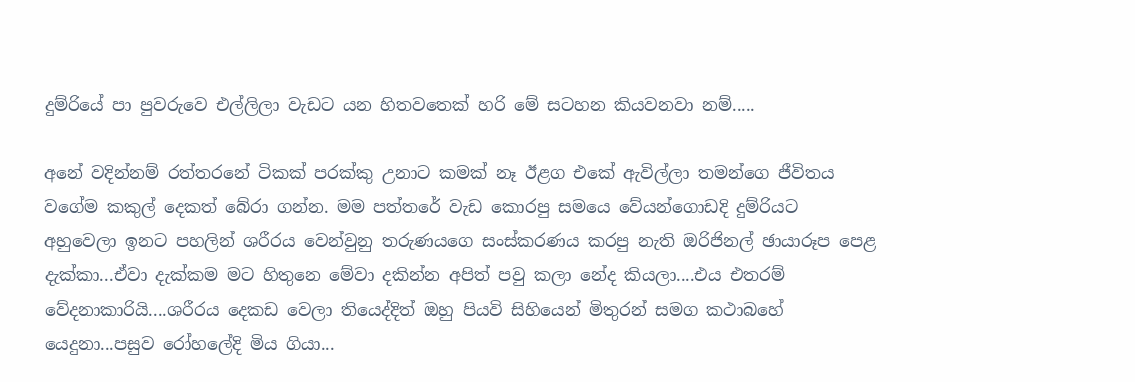දුම්රියේ පා පුවරුවෙ එල්ලිලා වැඩට යන හිතවතෙක් හරි මේ සටහන කියවනවා නම්.....

අනේ වදින්නම් රත්තරනේ ටිකක් පරක්කු උනාට කමක් නෑ ඊළග එකේ ඇවිල්ලා තමන්ගෙ ජීවිතය වගේම කකුල් දෙකත් බේරා ගන්න. මම පත්තරේ වැඩ කොරපු සමයෙ වේයන්ගොඩදි දුම්රියට අහුවෙලා ඉනට පහලින් ශරීරය වෙන්වුනු තරුණයගෙ සංස්කරණය කරපු නැති ඔරිජිනල් ඡායාරූප පෙළ දැක්කා...ඒවා දැක්කම මට හිතුනෙ මේවා දකින්න අපිත් පවු කලා නේද කියලා....එය එතරම් වේදනාකාරියි....ශරීරය දෙකඩ වෙලා තියෙද්දිත් ඔහු පියවි සිහියෙන් මිතුරන් සමග කථාබහේ යෙදුනා...පසුව රෝහලේදි මිය ගියා...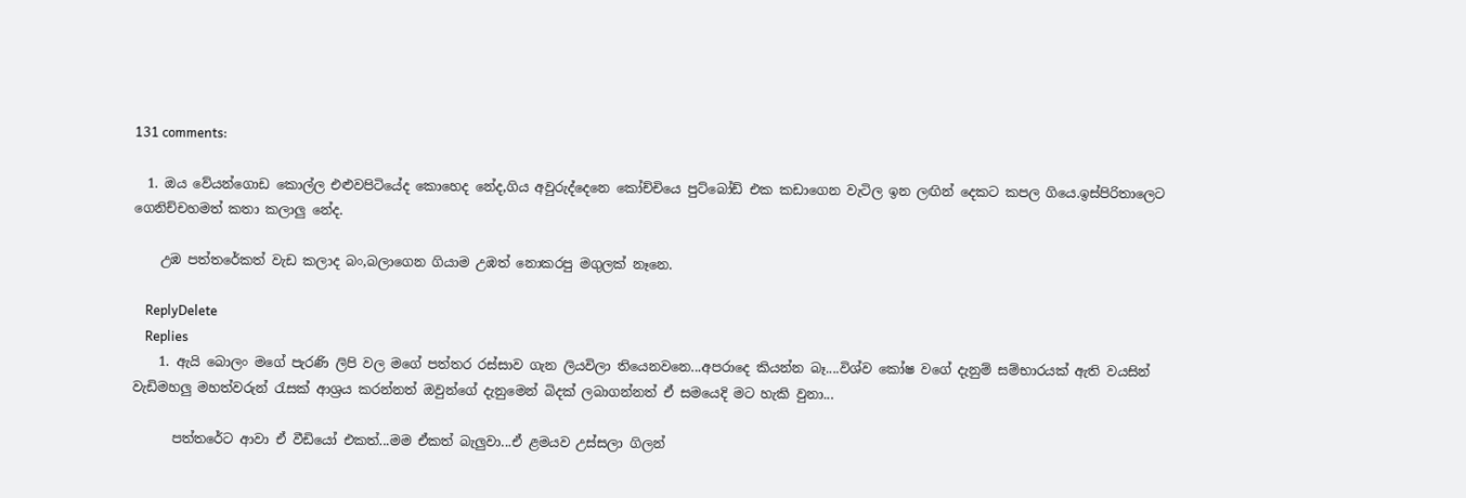131 comments:

  1. ඔය වේයන්ගොඩ කොල්ල එළුවපිටියේද කොහෙද නේද,ගිය අවුරුද්දෙනෙ කෝච්චියෙ පුට්බෝඩ් එක කඩාගෙන වැටිල ඉන ලඟින් දෙකට කපල ගියෙ.ඉස්පිරිතාලෙට ගෙනිච්චහමත් කතා කලාලු නේද.

    උඹ පත්තරේකත් වැඩ කලාද බං,බලාගෙන ගියාම උඹත් නොකරපු මගුලක් නෑනෙ.

    ReplyDelete
    Replies
    1. ඇයි බොලං මගේ පැරණි ලිපි වල මගේ පත්තර රස්සාව ගැන ලියවිලා තියෙනවනෙ...අපරාදෙ කියන්න බෑ....විශ්ව කෝෂ වගේ දැනුම් සම්භාරයක් ඇති වයසින් වැඩිමහලු මහත්වරුන් රැසක් ආශ්‍රය කරන්නත් ඔවුන්ගේ දැනුමෙන් බිදක් ලබාගන්නත් ඒ සමයෙදි මට හැකි වුනා...

      පත්තරේට ආවා ඒ වීඩියෝ එකත්...මම ඒකත් බැලුවා...ඒ ළමයව උස්සලා ගිලන්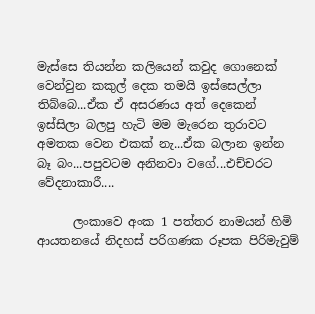මැස්සෙ තියන්න කලියෙන් කවුද ගොනෙක් වෙන්වුන කකුල් දෙක තමයි ඉස්සෙල්ලා තිබ්බෙ...ඒක ඒ අසරණය අත් දෙකෙන් ඉස්සිලා බලපු හැටි මම මැරෙන තුරාවට අමතක වෙන එකක් නැ...ඒක බලාන ඉන්න බෑ බං...පපුවටම අනිනවා වගේ...එච්චරට වේදනාකාරී....

      ලංකාවෙ අංක 1 පත්තර නාමයන් හිමි ආයතනයේ නිදහස් පරිගණක රූපක පිරිමැවුම්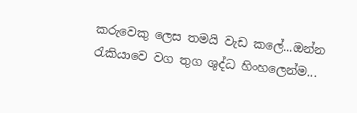කරුවෙකු ලෙස තමයි වැඩ කලේ...ඔන්න රැකියාවෙ වග තුග ශුද්ධ හිංහලෙන්ම...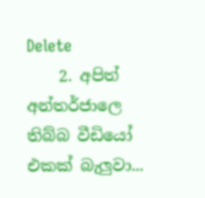Delete
    2. අපිත් අන්තර්ජාලෙ තිබ්බ වීඩියෝ එකක් බැලුවා...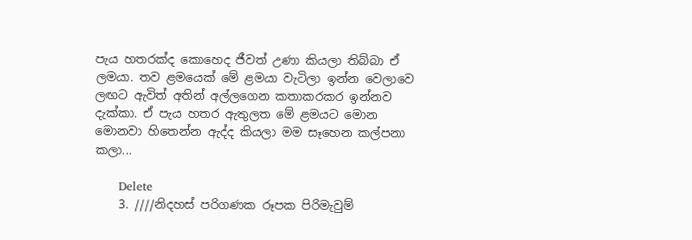පැය හතරක්ද කොහෙද ජීවත් උණා කියලා තිබ්බා ඒ ලමයා. තව ළමයෙක් මේ ළමයා වැටිලා ඉන්න වෙලාවෙ ලඟට ඇවිත් අතින් අල්ලගෙන කතාකරකර ඉන්නව දැක්කා. ඒ පැය හතර ඇතුලත මේ ළමයට මොන මොනවා හිතෙන්න ඇද්ද කියලා මම සෑහෙන කල්පනා කලා...

      Delete
    3. ////නිදහස් පරිගණක රූපක පිරිමැවුම්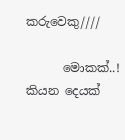කරුවෙකු////

      මොකක්..! කියන දෙයක්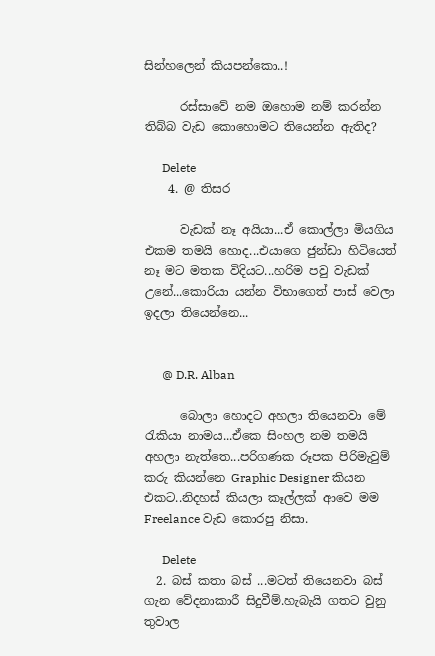සින්හලෙන් කියපන්කො..!

      රස්සාවේ නම ඔහොම නම් කරන්න තිබ්බ වැඩ කොහොමට තියෙන්න ඇතිද?

      Delete
    4. @ තිසර

      වැඩක් නෑ අයියා...ඒ කොල්ලා මියගිය එකම තමයි හොද...එයාගෙ ජුන්ඩා හිටියෙත් නෑ මට මතක විදියට...හරිම පවු වැඩක් උනේ...කොරියා යන්න විභාගෙත් පාස් වෙලා ඉදලා තියෙන්නෙ...


      @ D.R. Alban

      බොලා හොදට අහලා තියෙනවා මේ රැකියා නාමය...ඒකෙ සිංහල නම තමයි අහලා නැත්තෙ...පරිගණක රූපක පිරිමැවුම් කරු කියන්නෙ Graphic Designer කියන එකට..නිදහස් කියලා කෑල්ලක් ආවෙ මම Freelance වැඩ කොරපු නිසා.

      Delete
  2. බස් කතා බස් ...මටත් තියෙනවා බස් ගැන වේදනාකාරී සිදුවීම්.හැබැයි ගතට වුනු තුවාල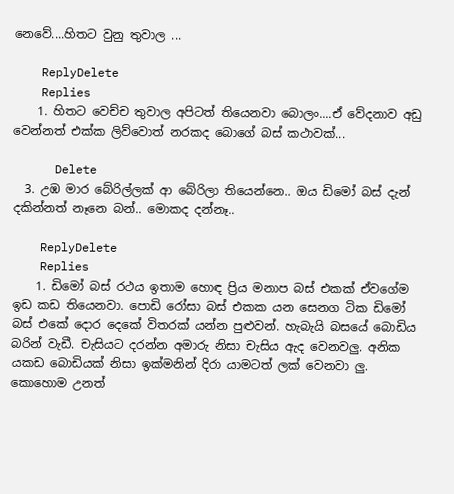නෙවේ....හිතට වුනු තුවාල ...

    ReplyDelete
    Replies
    1. හිතට වෙච්ච තුවාල අපිටත් තියෙනවා බොලං....ඒ වේදනාව අඩු වෙන්නත් එක්ක ලිව්වොත් නරකද බොගේ බස් කථාවක්...

      Delete
  3. උඹ මාර බේරිල්ලක් ආ බේරිලා තියෙන්නෙ.. ඔය ඩිමෝ බස් දැන් දකින්නත් නෑනෙ බන්.. මොකද දන්නෑ..

    ReplyDelete
    Replies
    1. ඩිමෝ බස් රථය ඉතාම හොඳ ප්‍රිය මනාප බස් එකක් ඒවගේම ඉඩ කඩ තියෙනවා. පොඩි රෝසා බස් එකක යන සෙනග ටික ඩිමෝ බස් එකේ දොර දෙකේ විතරක් යන්න පුළුවන්. හැබැයි බසයේ බොඩිය බරින් වැඩී. චැසියට දරන්න අමාරු නිසා චැසිය ඇද වෙනවලු. අනික යකඩ බොඩියක් නිසා ඉක්මනින් දිරා යාමටත් ලක් වෙනවා ලු. කොහොම උනත්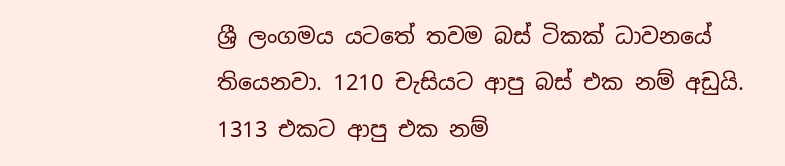ශ්‍රී ලංගමය යටතේ තවම බස් ටිකක් ධාවනයේ තියෙනවා. 1210 චැසියට ආපු බස් එක නම් අඩුයි. 1313 එකට ආපු එක නම්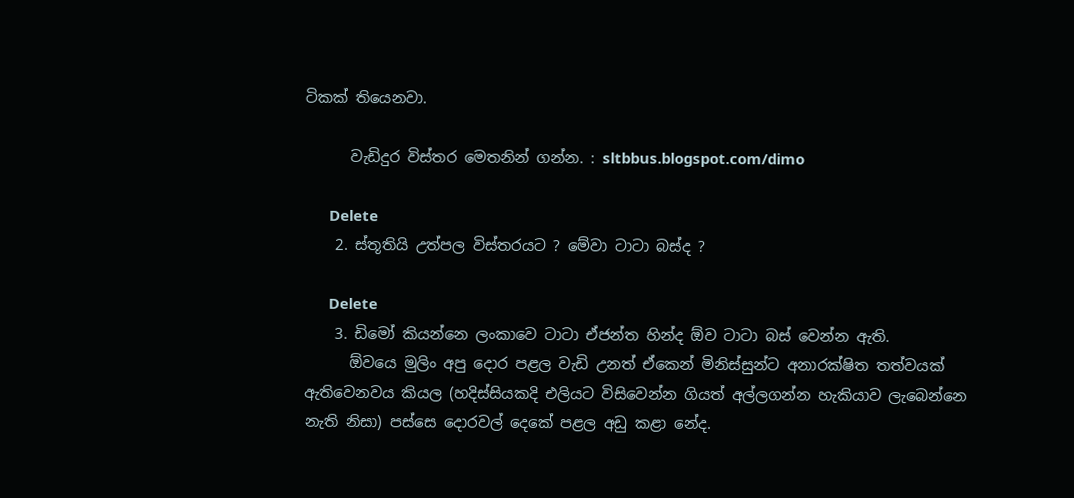ටිකක් තියෙනවා.

      වැඩිදුර විස්තර මෙතනින් ගන්න. : sltbbus.blogspot.com/dimo

      Delete
    2. ස්තූතියි උත්පල විස්තරයට ? මේවා ටාටා බස්ද ?

      Delete
    3. ඩිමෝ කියන්නෙ ලංකාවෙ ටාටා ඒජන්ත හින්ද ඕව ටාටා බස් වෙන්න ඇති.
      ඕවයෙ මුලිං අපු දොර පළල වැඩි උනත් ඒකෙන් මිනිස්සුන්ට අනාරක්ෂිත තත්වයක් ඇතිවෙනවය කියල (හදිස්සියකදි එලියට විසිවෙන්න ගියත් අල්ලගන්න හැකියාව ලැබෙන්නෙ නැති නිසා) පස්සෙ දොරවල් දෙකේ පළල අඩු කළා නේද.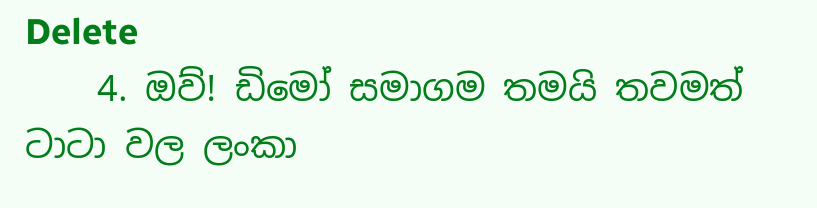Delete
    4. ඔව්! ඩිමෝ සමාගම තමයි තවමත් ටාටා වල ලංකා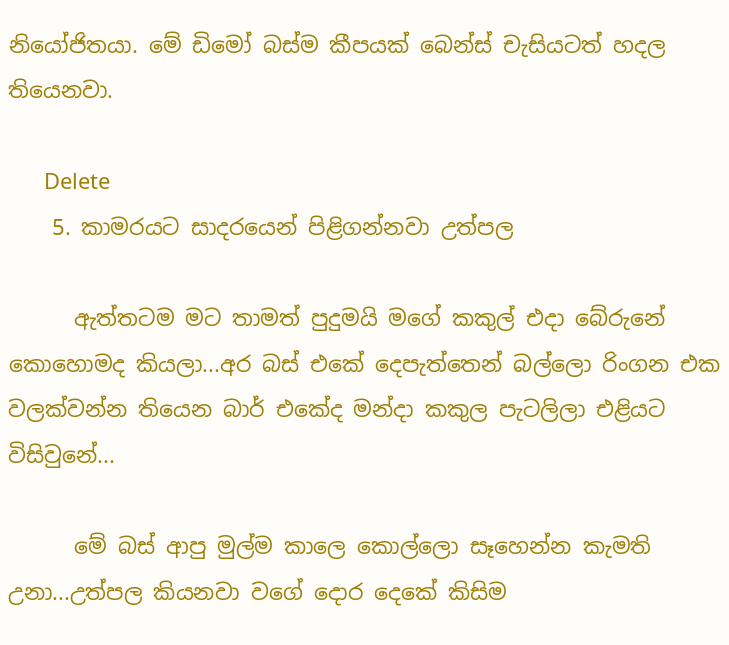නියෝජිතයා. මේ ඩිමෝ බස්ම කීපයක් බෙන්ස් චැසියටත් හදල තියෙනවා.

      Delete
    5. කාමරයට සාදරයෙන් පිළිගන්නවා උත්පල

      ඇත්තටම මට තාමත් පුදුමයි මගේ කකුල් එදා බේරුනේ කොහොමද කියලා...අර බස් එකේ දෙපැත්තෙන් බල්ලො රිංගන එක වලක්වන්න තියෙන බාර් එකේද මන්දා කකුල පැටලිලා එළියට විසිවුනේ...

      මේ බස් ආපු මුල්ම කාලෙ කොල්ලො සෑහෙන්න කැමති උනා...උත්පල කියනවා වගේ දොර දෙකේ කිසිම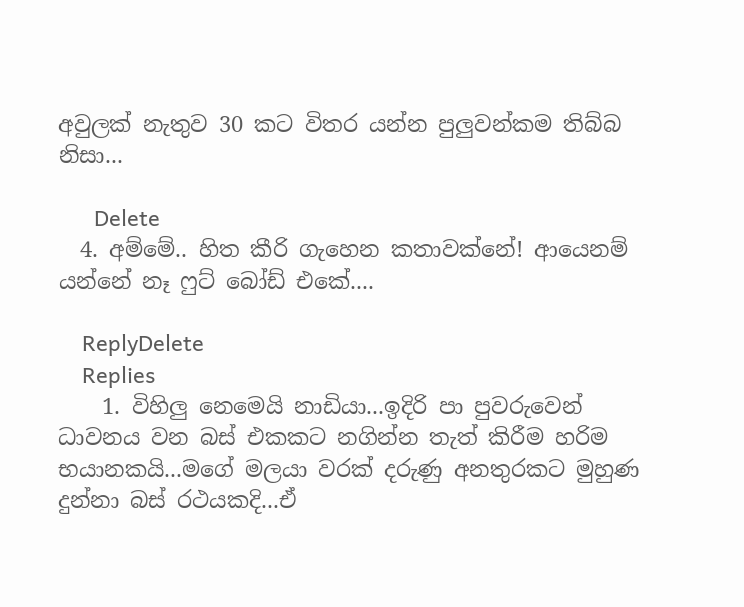අවුලක් නැතුව 30 කට විතර යන්න පුලුවන්කම තිබ්බ නිසා...

      Delete
  4. අම්මේ.. හිත කීරි ගැහෙන කතාවක්නේ! ආයෙනම් යන්නේ නෑ ෆුට් බෝඩ් එකේ....

    ReplyDelete
    Replies
    1. විහිලු නෙමෙයි නාඩියා...ඉදිරි පා පුවරුවෙන් ධාවනය වන බස් එකකට නගින්න තැත් කිරීම හරිම භයානකයි...මගේ මලයා වරක් දරුණු අනතුරකට මුහුණ දුන්නා බස් රථයකදි...ඒ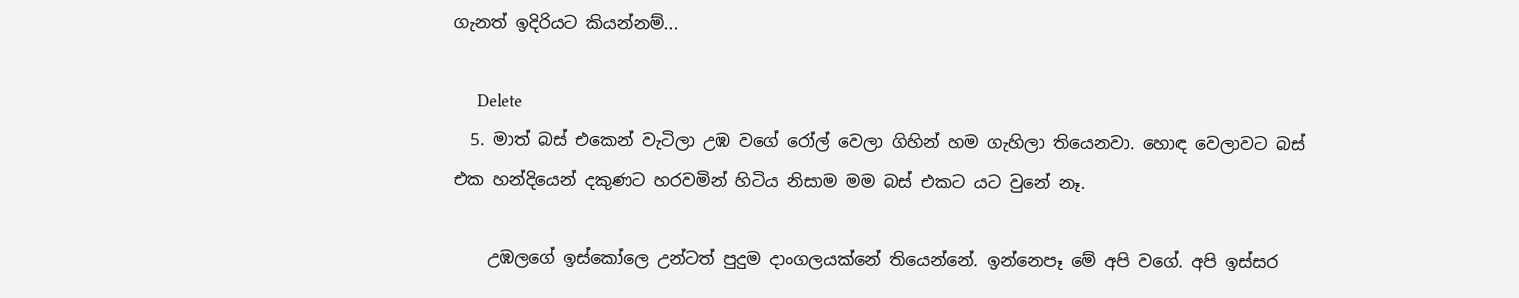ගැනත් ඉදිරියට කියන්නම්...

      Delete
  5. මාත් බස් එකෙන් වැටිලා උඹ වගේ රෝල් වෙලා ගිහින් හම ගැහිලා තියෙනවා. හොඳ වෙලාවට බස් එක හන්දියෙන් දකුණට හරවමින් හිටිය නිසාම මම බස් එකට යට වුනේ නෑ.

    උඹලගේ ඉස්කෝලෙ උන්ටත් පුදුම දාංගලයක්නේ තියෙන්නේ. ඉන්නෙපෑ මේ අපි වගේ. අපි ඉස්සර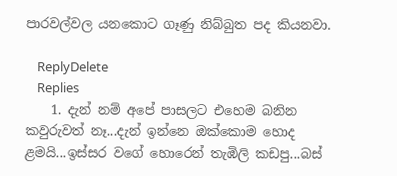පාරවල්වල යනකොට ගෑණු නිබ්බුත පද කියනවා.

    ReplyDelete
    Replies
    1. දැන් නම් අපේ පාසලට එහෙම බනින කවුරුවත් නෑ...දැන් ඉන්නෙ ඔක්කොම හොද ළමයි...ඉස්සර වගේ හොරෙන් තැඹිලි කඩපු...බස්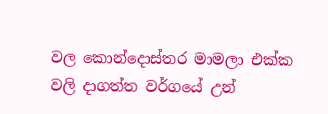වල කොන්දොස්තර මාමලා එක්ක වලි දාගත්ත වර්ගයේ උන්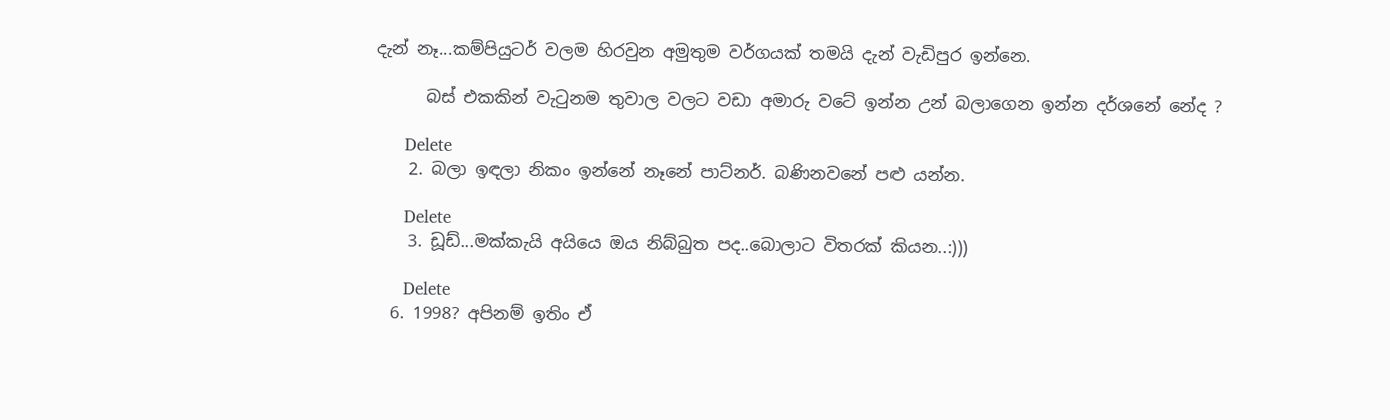දැන් නෑ...කම්පියුටර් වලම හිරවුන අමුතුම වර්ගයක් තමයි දැන් වැඩිපුර ඉන්නෙ.

      බස් එකකින් වැටුනම තුවාල වලට වඩා අමාරු වටේ ඉන්න උන් බලාගෙන ඉන්න දර්ශනේ නේද ?

      Delete
    2. බලා ඉඳලා නිකං ඉන්නේ නෑනේ පාට්නර්. බණිනවනේ පළු යන්න.

      Delete
    3. ඩූඩ්...මක්කැයි අයියෙ ඔය නිබ්බුත පද..බොලාට විතරක් කියන..:)))

      Delete
  6. 1998? අපිනම් ඉතිං ඒ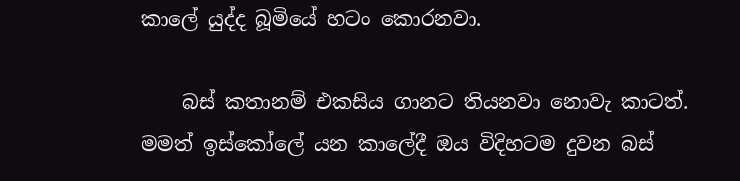කාලේ යුද්ද බූමියේ හටං කොරනවා.

    බස් කතානම් එකසිය ගානට තියනවා නොවැ කාටත්. මමත් ඉස්කෝලේ යන කාලේදී ඔය විදිහටම දුවන බස්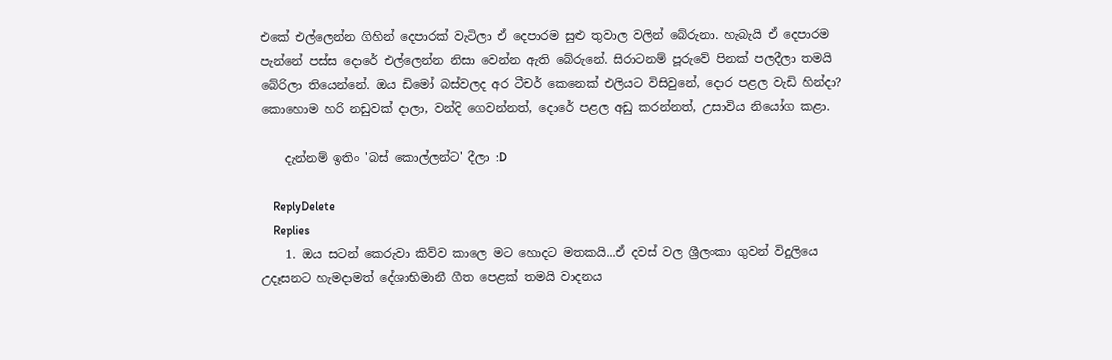එකේ එල්ලෙන්න ගිහින් දෙපාරක් වැටිලා ඒ දෙපාරම සුළු තුවාල වලින් බේරුනා. හැබැයි ඒ දෙපාරම පැන්නේ පස්ස දොරේ එල්ලෙන්න නිසා වෙන්න ඇති බේරුනේ. සිරාටනම් පූරුවේ පිනක් පලදීලා තමයි බේරිලා තියෙන්නේ. ඔය ඩිමෝ බස්වලද අර ටීචර් කෙනෙක් එලියට විසිවුනේ, දොර පළල වැඩි හින්දා? කොහොම හරි නඩුවක් දාලා, වන්දි ගෙවන්නත්, දොරේ පළල අඩු කරන්නත්, උසාවිය නියෝග කළා.

    දැන්නම් ඉතිං 'බස් කොල්ලන්ට' දීලා :D

    ReplyDelete
    Replies
    1. ඔය සටන් කෙරුවා කිව්ව කාලෙ මට හොදට මතකයි...ඒ දවස් වල ශ්‍රීලංකා ගුවන් විදුලියෙ උදෑසනට හැමදාමත් දේශාභිමානී ගීත පෙළක් තමයි වාදනය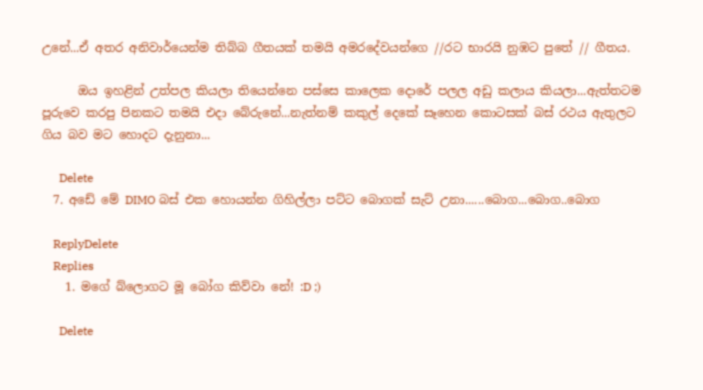උනේ...ඒ අතර අනිවාර්යෙන්ම තිබ්බ ගීතයක් තමයි අමරදේවයන්ගෙ //රට භාරයි නුඹට පුතේ // ගීතය.

      ඔය ඉහළින් උත්පල කියලා තියෙන්නෙ පස්සෙ කාලෙක දොරේ පලල අඩු කලාය කියලා...ඇත්තටම පූරුවෙ කරපු පිනකට තමයි එදා බේරුනේ...නැත්නම් කකුල් දෙකේ සෑහෙන කොටසක් බස් රථය ඇතුලට ගිය බව මට හොදට දැනුනා...

      Delete
  7. අඩේ මේ DIMO බස් එක හොයන්න ගිහිල්ලා පට්ට බොගක් සැට් උනා......බොග...බොග..බොග

    ReplyDelete
    Replies
    1. මගේ බ්ලොගට මූ බෝග කිව්වා නේ! :D ;)

      Delete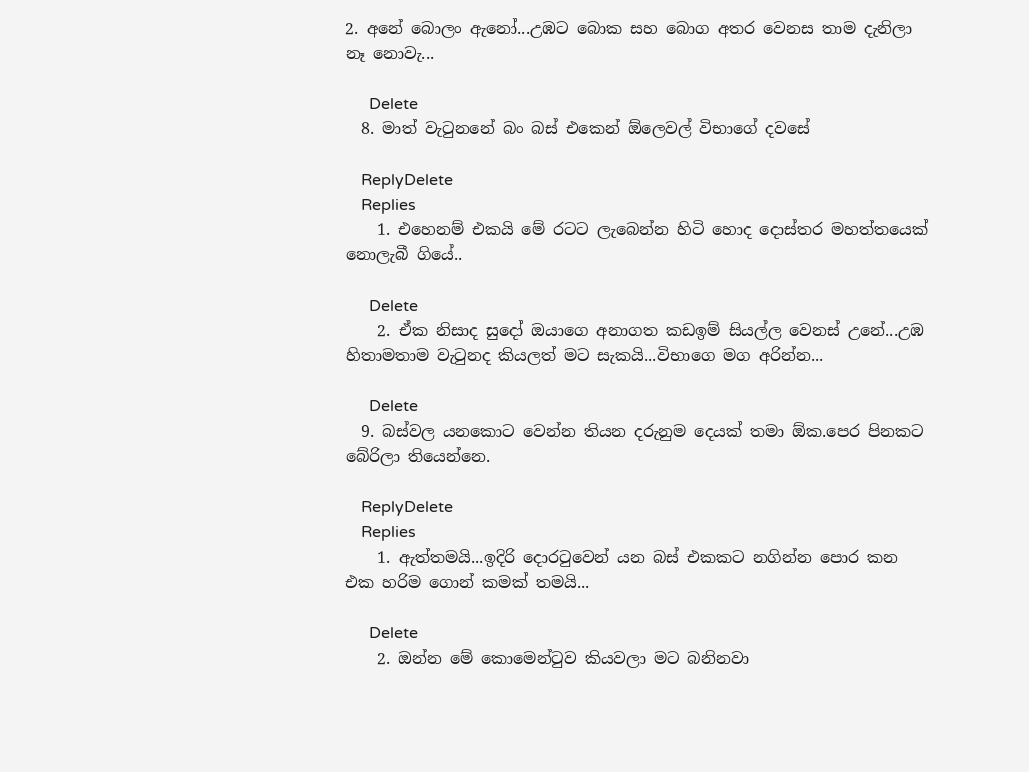2. අනේ බොලං ඇනෝ...උඹට බොක සහ බොග අතර වෙනස තාම දැනිලා නෑ නොවැ...

      Delete
  8. මාත් වැටුනනේ බං බස් එකෙන් ඕලෙවල් විභාගේ දවසේ

    ReplyDelete
    Replies
    1. එහෙනම් එකයි මේ රටට ලැබෙන්න හිටි හොද දොස්තර මහත්තයෙක් නොලැබී ගියේ..

      Delete
    2. ඒක නිසාද සුදෝ ඔයාගෙ අනාගත කඩඉම් සියල්ල වෙනස් උනේ...උඹ හිතාමතාම වැටුනද කියලත් මට සැකයි...විභාගෙ මග අරින්න...

      Delete
  9. බස්වල යනකොට වෙන්න තියන දරුනුම දෙයක් තමා ඕක.පෙර පිනකට බේරිලා තියෙන්නෙ.

    ReplyDelete
    Replies
    1. ඇත්තමයි...ඉදිරි දොරටුවෙන් යන බස් එකකට නගින්න පොර කන එක හරිම ගොන් කමක් තමයි...

      Delete
    2. ඔන්න මේ කොමෙන්ටුව කියවලා මට බනිනවා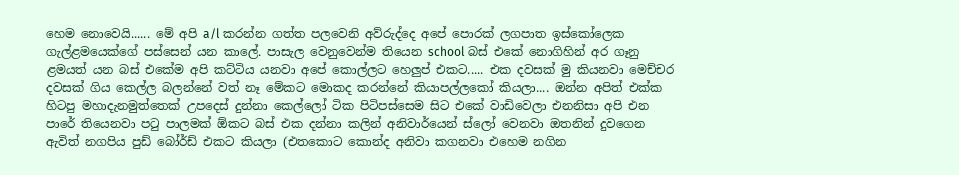හෙම නොවෙයි...... මේ අපි a/l කරන්න ගත්ත පලවෙනි අව්රුද්දෙ අපේ පොරක් ලගපාත ඉස්කෝලෙක ගැල්ළමයෙක්ගේ පස්සෙන් යන කාලේ. පාසැල වෙනුවෙන්ම තියෙන school බස් එකේ නොගිහින් අර ගෑනු ළමයත් යන බස් එකේම අපි කට්ටිය යනවා අපේ කොල්ලට හෙලුප් එකට..... එක දවසක් මු කියනවා මෙච්චර දවසක් ගිය කෙල්ල බලන්නේ වත් නෑ මේකට මොකද කරන්නේ කියාපල්ලකෝ කියලා.... ඔන්න අපිත් එක්ක හිටපු මහාදැනමුත්තෙක් උපදෙස් දුන්නා කෙල්ලෝ ටික පිටිපස්සෙම සිට එකේ වාඩිවෙලා එනනිසා අපි එන පාරේ තියෙනවා පටු පාලමක් ඕකට බස් එක දන්නා කලින් අනිවාර්යෙන් ස්ලෝ වෙනවා ඔතනින් දුවගෙන ඇවිත් නගපිය පුඩ් බෝර්ඩ් එකට කියලා (එතකොට කොන්ද අනිවා කගනවා එහෙම නගින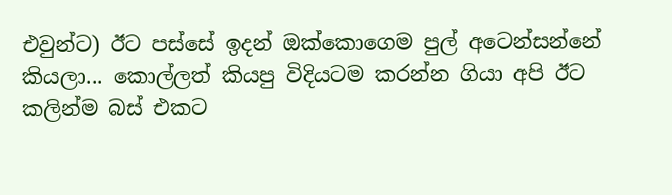එවුන්ට) ඊට පස්සේ ඉදන් ඔක්කොගෙම පුල් අටෙන්සන්නේ කියලා... කොල්ලත් කියපු විදියටම කරන්න ගියා අපි ඊට කලින්ම බස් එකට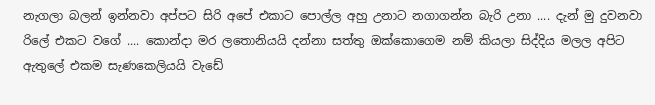නැගලා බලන් ඉන්නවා අප්පට සිරි අපේ එකාට පොල්ල අහු උනාට නගාගන්න බැරි උනා .... දැන් මු දුවනවා රිලේ එකට වගේ .... කොන්දා මර ලතොනියයි දන්නා සත්තු ඔක්කොගෙම නම් කියලා සිද්දිය මලල අපිට ඇතුලේ එකම සැණකෙලියයි වැඩේ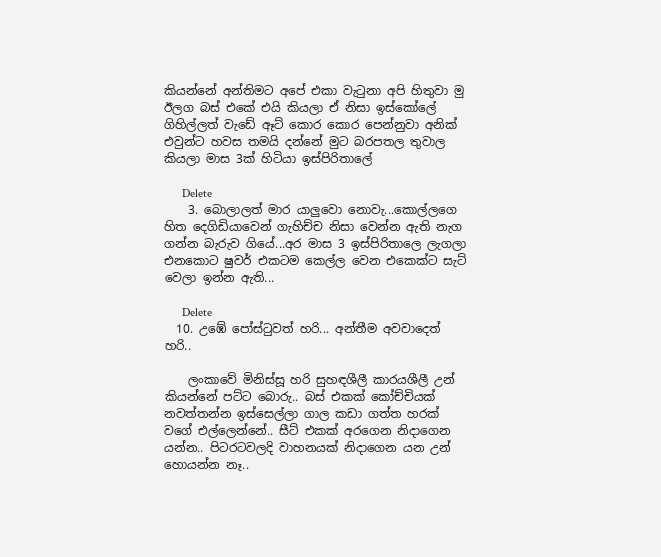කියන්නේ අන්තිමට අපේ එකා වැටුනා අපි හිතුවා මු ඊලග බස් එකේ එයි කියලා ඒ නිසා ඉස්කෝලේ ගිහිල්ලත් වැඩේ ඈට් කොර කොර පෙන්නුවා අනික් එවුන්ට හවස තමයි දන්නේ මුට බරපතල තුවාල කියලා මාස 3ක් හිටියා ඉස්පිරිතාලේ

      Delete
    3. බොලාලත් මාර යාලුවො නොවැ...කොල්ලගෙ හිත දෙගිඩියාවෙන් ගැහිච්ච නිසා වෙන්න ඇති නැග ගන්න බැරුව ගියේ...අර මාස 3 ඉස්පිරිතාලෙ ලැගලා එනකොට ෂුවර් එකටම කෙල්ල වෙන එකෙක්ට සැට් වෙලා ඉන්න ඇති...

      Delete
  10. උඹේ පෝස්ටුවත් හරි... අන්තීම අවවාදෙත් හරි..

    ලංකාවේ මිනිස්සූ හරි සුහඳශීලී කාරයශීලී උන් කියන්නේ පට්ට බොරු.. බස් එකක් කෝච්චියක් නවත්තන්න ඉස්සෙල්ලා ගාල කඩා ගත්ත හරක් වගේ එල්ලෙන්නේ.. සීට් එකක් අරගෙන නිදාගෙන යන්න.. පිටරටවලදි වාහනයක් නිදාගෙන යන උන් හොයන්න නෑ..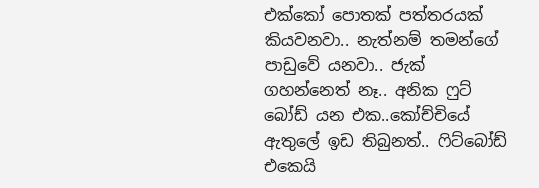එක්කෝ පොතක් පත්තරයක් කියවනවා.. නැත්නම් තමන්ගේ පාඩුවේ යනවා.. ජැක් ගහන්නෙත් නෑ.. අනික ෆුට් බෝඩ් යන එක..කෝච්චියේ ඇතුලේ ඉඩ තිබුනත්.. ෆිට්බෝඩ් එකෙයි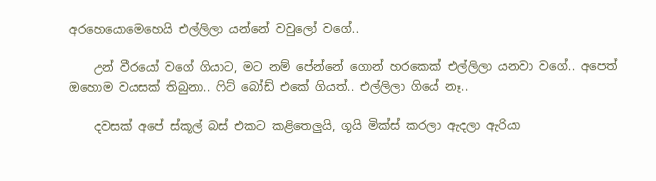අරහෙයොමෙහෙයි එල්ලිලා යන්නේ වවුලෝ වගේ..

    උන් වීරයෝ වගේ ගියාට, මට නම් පේන්නේ ගොන් හරකෙක් එල්ලිලා යනවා වගේ.. අපෙත් ඔහොම වයසක් තිබුනා.. ෆිට් බෝඩ් එකේ ගියත්.. එල්ලිලා ගියේ නෑ..

    දවසක් අපේ ස්කූල් බස් එකට කළිතෙලුයි, ගූයි මික්ස් කරලා ඇදලා ඇරියා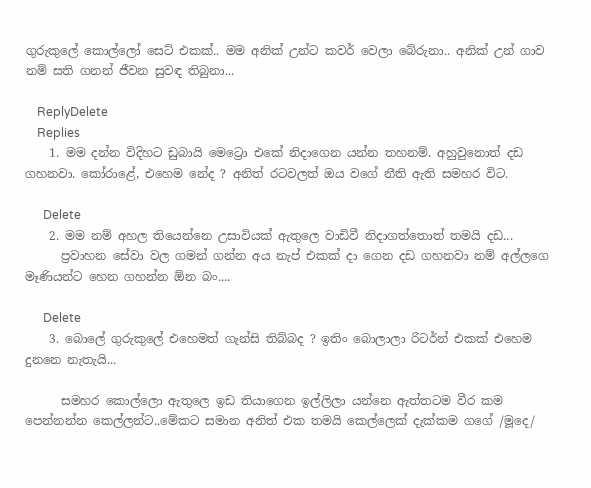ගුරුකුලේ කොල්ලෝ සෙට් එකක්.. මම අනික් උන්ට කවර් වෙලා බේරුනා.. අනික් උන් ගාව නම් සති ගනන් ජීවන සුවඳ තිබුනා...

    ReplyDelete
    Replies
    1. මම දන්න විදිහට ඩුබායි මෙට්‍රො එකේ නිදාගෙන යන්න තහනම්. අහුවුනොත් දඩ ගහනවා. කෝරාළේ, එහෙම නේද ? අනිත් රටවලත් ඔය වගේ නීති ඇති සමහර විට.

      Delete
    2. මම නම් අහල තියෙන්නෙ උසාවියක් ඇතුලෙ වාඩිවී නිදාගත්තොත් තමයි දඩ...
      ප්‍රවාහන සේවා වල ගමන් ගන්න අය නැප් එකක් දා ගෙන දඩ ගහනවා නම් අල්ලගෙ මෑණියන්ට හෙන ගහන්න ඕන බං....

      Delete
    3. බොලේ ගුරුකුලේ එහෙමත් ගැන්සි තිබ්බද ? ඉතිං බොලාලා රිටර්න් එකක් එහෙම දුනනෙ නැතැයි...

      සමහර කොල්ලො ඇතුලෙ ඉඩ තියාගෙන ඉල්ලිලා යන්නෙ ඇත්තටම වීර කම පෙන්නන්න කෙල්ලන්ට..මේකට සමාන අනිත් එක තමයි කෙල්ලෙක් දැක්කම ගගේ /මූදෙ/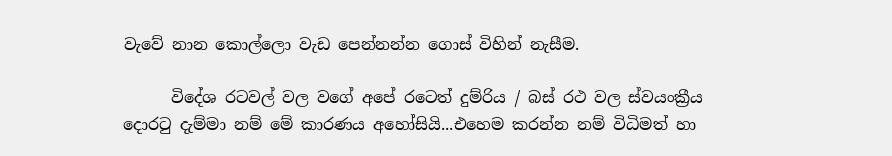වැවේ නාන කොල්ලො වැඩ පෙන්නන්න ගොස් විහින් නැසීම.

      විදේශ රටවල් වල වගේ අපේ රටෙත් දුම්රිය / බස් රථ වල ස්වයංක්‍රීය දොරටු දැම්මා නම් මේ කාරණය අහෝසියි...එහෙම කරන්න නම් විධිමත් හා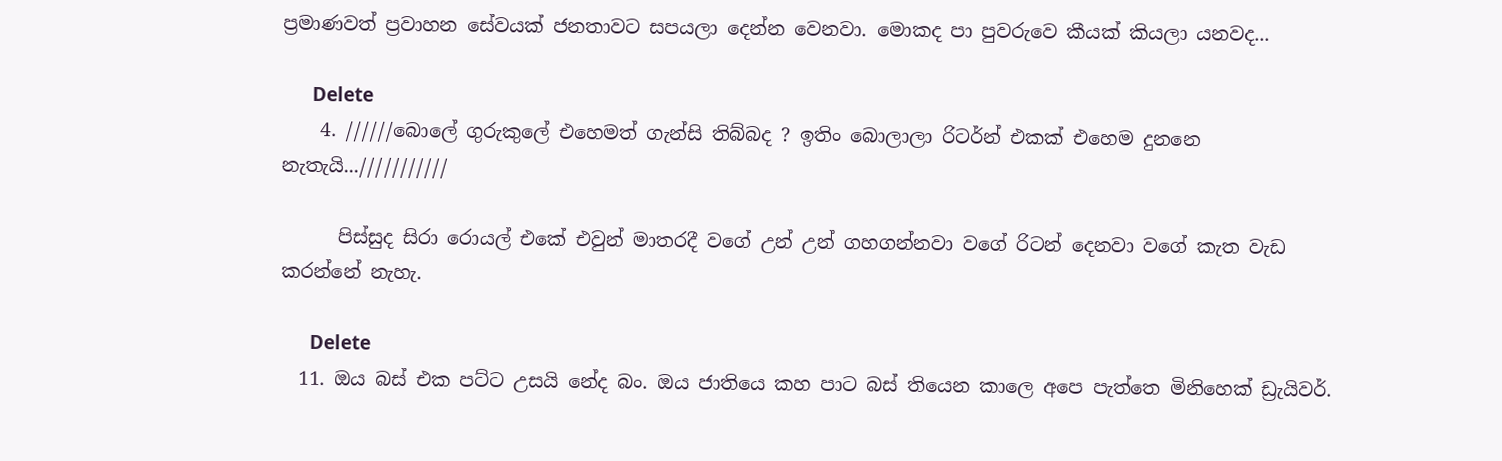ප්‍රමාණවත් ප්‍රවාහන සේවයක් ජනතාවට සපයලා දෙන්න වෙනවා. මොකද පා පුවරුවෙ කීයක් කියලා යනවද...

      Delete
    4. //////බොලේ ගුරුකුලේ එහෙමත් ගැන්සි තිබ්බද ? ඉතිං බොලාලා රිටර්න් එකක් එහෙම දුනනෙ නැතැයි...///////////

      පිස්සුද සිරා රොයල් එකේ එවුන් මාතරදී වගේ උන් උන් ගහගන්නවා වගේ රිටන් දෙනවා වගේ කැත වැඩ කරන්නේ නැහැ.

      Delete
  11. ඔය බස් එක පට්ට උසයි නේද බං. ඔය ජාතියෙ කහ පාට බස් තියෙන කාලෙ අපෙ පැත්තෙ මිනිහෙක් ඩ්‍රැයිවර්.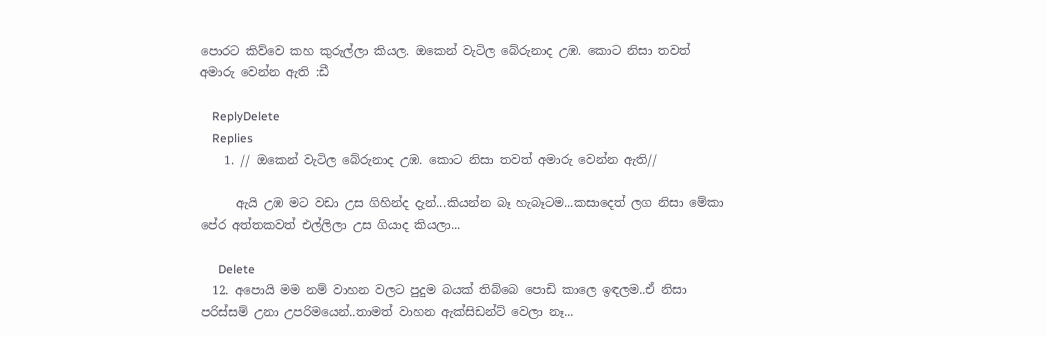පොරට කිව්වෙ කහ කුරුල්ලා කියල. ඔකෙන් වැටිල බේරුනාද උඹ. කොට නිසා තවත් අමාරු වෙන්න ඇති :ඩී

    ReplyDelete
    Replies
    1. // ඔකෙන් වැටිල බේරුනාද උඹ. කොට නිසා තවත් අමාරු වෙන්න ඇති//

      ඇයි උඹ මට වඩා උස ගිහින්ද දැන්...කියන්න බෑ හැබෑටම...කසාදෙත් ලග නිසා මේකා පේර අත්තකවත් එල්ලිලා උස ගියාද කියලා...

      Delete
  12. අපොයි මම නම් වාහන වලට පුදුම බයක් තිබ්බෙ පොඩි කාලෙ ඉඳලම..ඒ නිසා පරිස්සම් උනා උපරිමයෙන්..තාමත් වාහන ඇක්සිඩන්ට් වෙලා නෑ...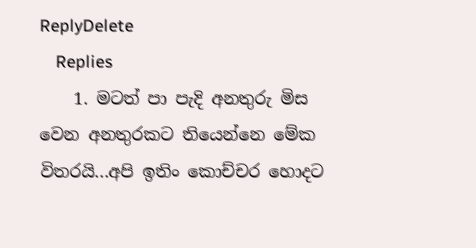ReplyDelete
    Replies
    1. මටත් පා පැදි අනතුරු මිස වෙන අනතුරකට තියෙන්නෙ මේක විතරයි...අපි ඉතිං කොච්චර හොදට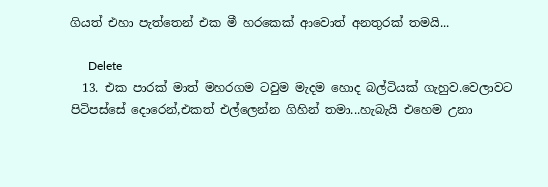ගියත් එහා පැත්තෙන් එක මී හරකෙක් ආවොත් අනතුරක් තමයි...

      Delete
  13. එක පාරක් මාත් මහරගම ටවුම මැදම හොද බල්ටියක් ගැහුව.වෙලාවට පිටිපස්සේ දොරෙන්,එකත් එල්ලෙන්න ගිහින් තමා...හැබැයි එහෙම උනා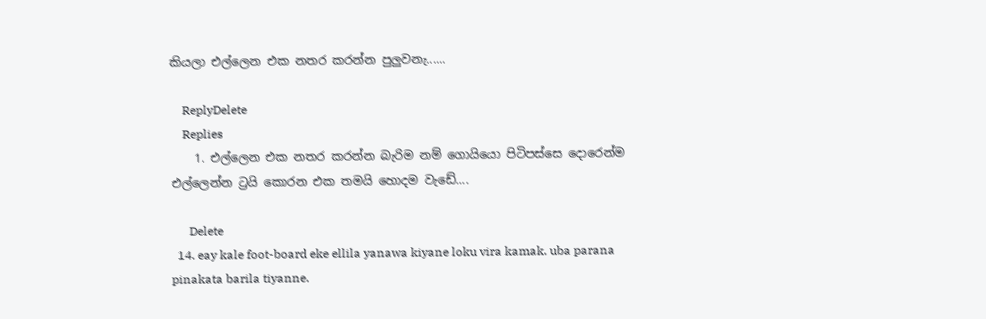කියලා එල්ලෙන එක නතර කරන්න පුලුවනැ......

    ReplyDelete
    Replies
    1. එල්ලෙන එක නතර කරන්න බැරිම නම් ගොයියො පිටිපස්සෙ දොරෙන්ම එල්ලෙන්න ට්‍රයි කොරන එක තමයි හොදම වැඩේ....

      Delete
  14. eay kale foot-board eke ellila yanawa kiyane loku vira kamak. uba parana pinakata barila tiyanne.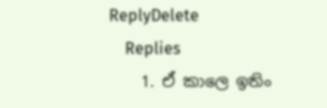ReplyDelete
    Replies
    1. ඒ කාලෙ ඉතිං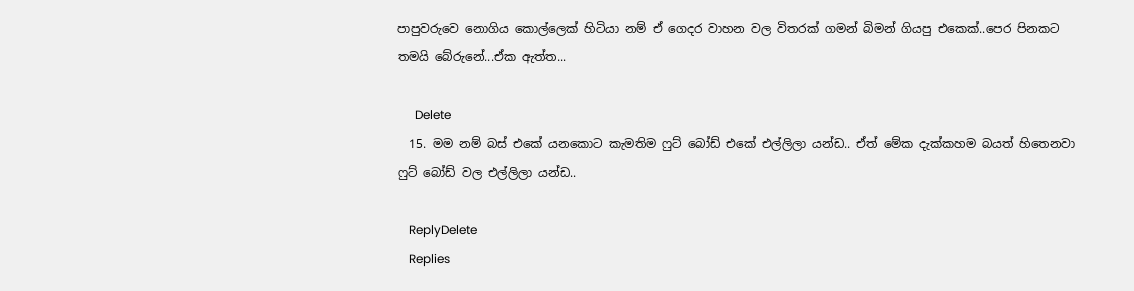පාපුවරුවෙ නොගිය කොල්ලෙක් හිටියා නම් ඒ ගෙදර වාහන වල විතරක් ගමන් බිමන් ගියපු එකෙක්..පෙර පිනකට තමයි බේරුනේ...ඒක ඇත්ත...

      Delete
  15. මම නම් බස් එකේ යනකොට කැමතිම ෆුට් බෝඩ් එකේ එල්ලිලා යන්ඩ.. ඒත් මේක දැක්කහම බයත් හිතෙනවා ෆුට් බෝඩ් වල එල්ලිලා යන්ඩ..

    ReplyDelete
    Replies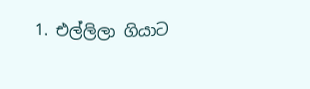1. එල්ලිලා ගියාට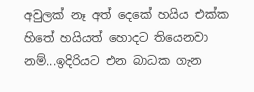අවුලක් නෑ අත් දෙකේ හයිය එක්ක හිතේ හයියත් හොදට තියෙනවා නම්...ඉදිරියට එන බාධක ගැන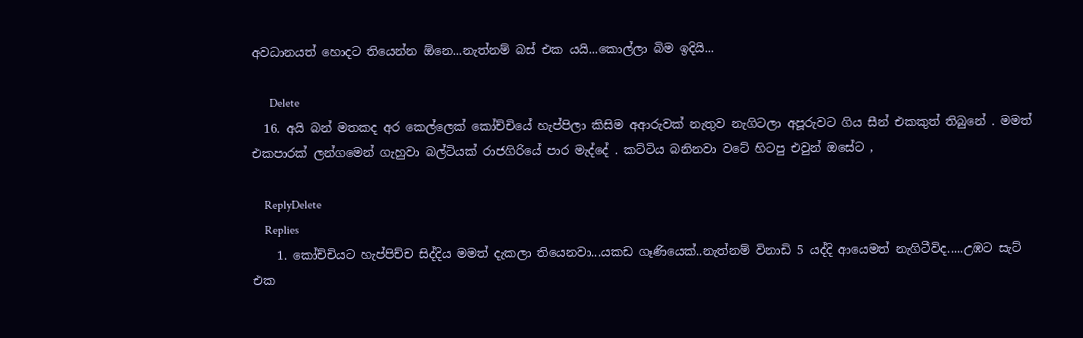අවධානයත් හොදට තියෙන්න ඕනෙ...නැත්නම් බස් එක යයි...කොල්ලා බිම ඉදියි...

      Delete
  16. අයි බන් මතකද අර කෙල්ලෙක් කෝච්චියේ හැප්පිලා කිසිම අආරුවක් නැතුව නැගිටලා අපූරුවට ගිය සීන් එකකුත් තිබුනේ . මමත් එකපාරක් ලන්ගමෙන් ගැහුවා බල්ටියක් රාජගිරියේ පාර මැද්දේ . කට්ටිය බනිනවා වටේ හිටපු එවුන් ඔසේට ,

    ReplyDelete
    Replies
    1. කෝච්චියට හැප්පිච්ච සිද්දිය මමත් දැකලා තියෙනවා...යකඩ ගෑණියෙක්..නැත්නම් විනාඩි 5 යද්දි ආයෙමත් නැගිටීවිද.....උඹට සැට් එක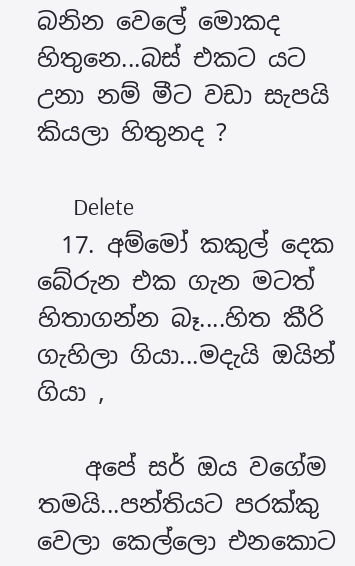බනින වෙලේ මොකද හිතුනෙ...බස් එකට යට උනා නම් මීට වඩා සැපයි කියලා හිතුනද ?

      Delete
  17. අම්මෝ කකුල් දෙක බේරුන එක ගැන මටත් හිතාගන්න බෑ....හිත කීරි ගැහිලා ගියා...මදැයි ඔයින් ගියා ,

    අපේ සර් ඔය වගේම තමයි...පන්තියට පරක්කු වෙලා කෙල්ලො එනකොට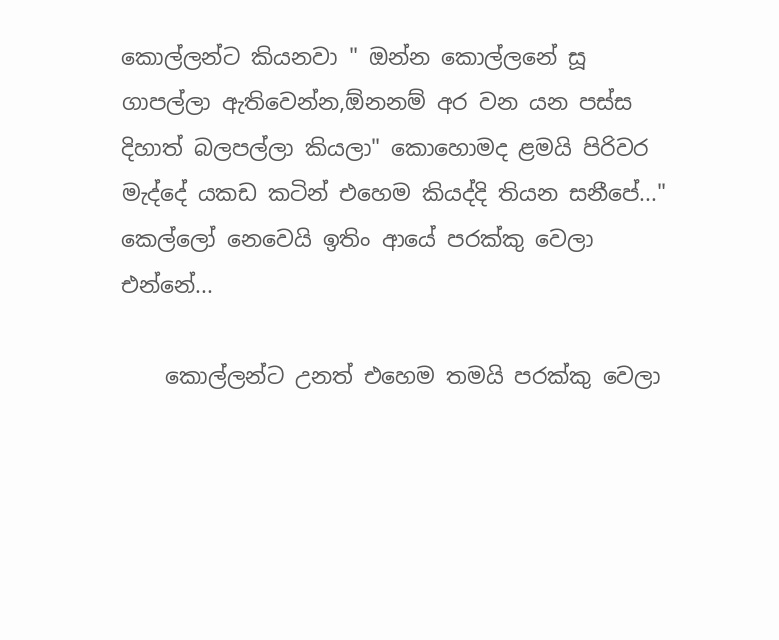කොල්ලන්ට කියනවා " ඔන්න කොල්ලනේ සූ ගාපල්ලා ඇතිවෙන්න,ඕනනම් අර වන යන පස්ස දිහාත් බලපල්ලා කියලා" කොහොමද ළමයි පිරිවර මැද්දේ යකඩ කටින් එහෙම කියද්දි තියන සනීපේ..." කෙල්ලෝ නෙවෙයි ඉතිං ආයේ පරක්කු වෙලා එන්නේ...

    කොල්ලන්ට උනත් එහෙම තමයි පරක්කු වෙලා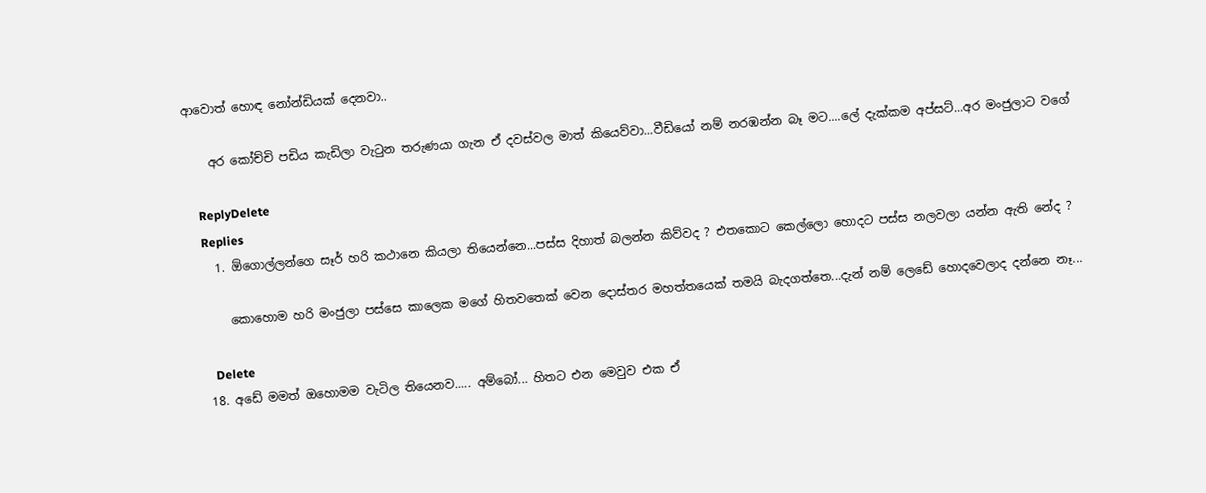ආවොත් හොඳ නෝන්ඩියක් දෙනවා..

    අර කෝච්චි පඩිය කැඩිලා වැටුන තරුණයා ගැන ඒ දවස්වල මාත් කියෙව්වා...වීඩියෝ නම් නරඹන්න බෑ මට....ලේ දැක්කම අප්සට්...අර මංජුලාට වගේ

    ReplyDelete
    Replies
    1. ඕගොල්ලන්ගෙ සෑර් හරි කථානෙ කියලා තියෙන්නෙ...පස්ස දිහාත් බලන්න කිව්වද ? එතකොට කෙල්ලො හොදට පස්ස නලවලා යන්න ඇති නේද ?

      කොහොම හරි මංජුලා පස්සෙ කාලෙක මගේ හිතවතෙක් වෙන දොස්තර මහත්තයෙක් තමයි බැදගත්තෙ...දැන් නම් ලෙඩේ හොදවෙලාද දන්නෙ නෑ...

      Delete
  18. අඩේ මමත් ඔහොමම වැටිල තියෙනව..... අම්බෝ... හිතට එන මෙවුව එක ඒ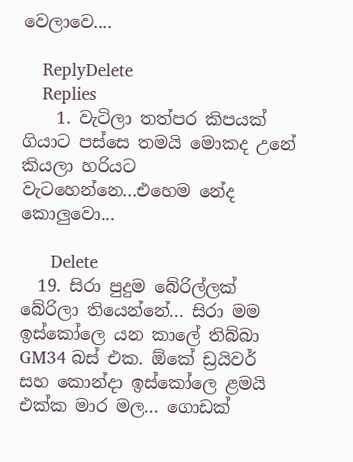වෙලාවෙ....

    ReplyDelete
    Replies
    1. වැටිලා තත්පර කිපයක් ගියාට පස්සෙ තමයි මොකද උනේ කියලා හරියට වැටහෙන්නෙ...එහෙම නේද කොලුවො...

      Delete
  19. සිරා පුදුම බේරිල්ලක් බේරිලා තියෙන්නේ... සිරා මම ඉස්කෝලෙ යන කාලේ තිබ්බා GM34 බස් එක. ඕකේ ඩ්‍රයිවර් සහ කොන්දා ඉස්කෝලෙ ළමයි එක්ක මාර මල... ගොඩක්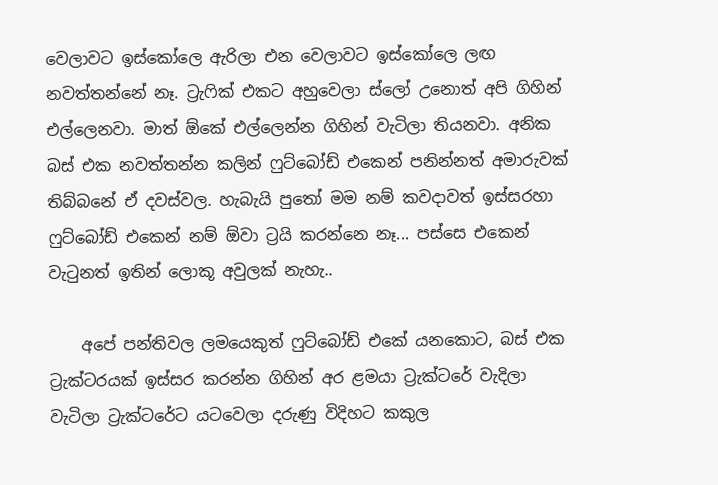වෙලාවට ඉස්කෝලෙ ඇරිලා එන වෙලාවට ඉස්කෝලෙ ලඟ නවත්තන්නේ නෑ. ට්‍රැෆික් එකට අහුවෙලා ස්ලෝ උනොත් අපි ගිහින් එල්ලෙනවා. මාත් ඕකේ එල්ලෙන්න ගිහින් වැටිලා තියනවා. අනික බස් එක නවත්තන්න කලින් ෆුට්බෝඩ් එකෙන් පනින්නත් අමාරුවක් තිබ්බනේ ඒ දවස්වල. හැබැයි පුතෝ මම නම් කවදාවත් ඉස්සරහා ෆුට්බෝඩ් එකෙන් නම් ඕවා ට්‍රයි කරන්නෙ නෑ... පස්සෙ එකෙන් වැටුනත් ඉතින් ලොකූ අවුලක් නැහැ..

    අපේ පන්තිවල ලමයෙකුත් ෆුට්බෝඩ් එකේ යනකොට, බස් එක ට්‍රැක්ටරයක් ඉස්සර කරන්න ගිහින් අර ළමයා ට්‍රැක්ටරේ වැදිලා වැටිලා ට්‍රැක්ටරේට යටවෙලා දරුණු විදිහට කකුල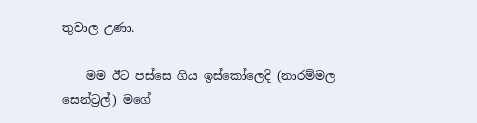තුවාල උණා.

    මම ඊට පස්සෙ ගිය ඉස්කෝලෙදි (නාරම්මල සෙන්ට්‍රල්) මගේ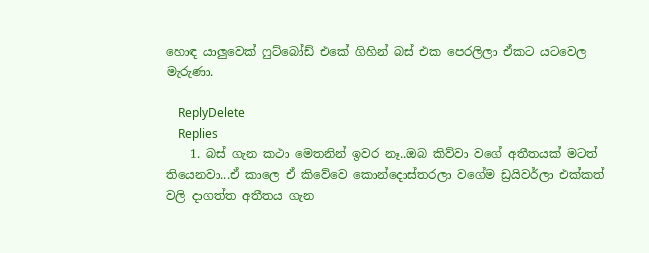හොඳ යාලුවෙක් ෆුට්බෝඩ් එකේ ගිහින් බස් එක පෙරලිලා ඒකට යටවෙල මැරුණා.

    ReplyDelete
    Replies
    1. බස් ගැන කථා මෙතනින් ඉවර නෑ..ඔබ කිව්වා වගේ අතීතයක් මටත් තියෙනවා...ඒ කාලෙ ඒ කිවේවෙ කොන්දොස්තරලා වගේම ඩ්‍රයිවර්ලා එක්කත් වලි දාගත්ත අතීතය ගැන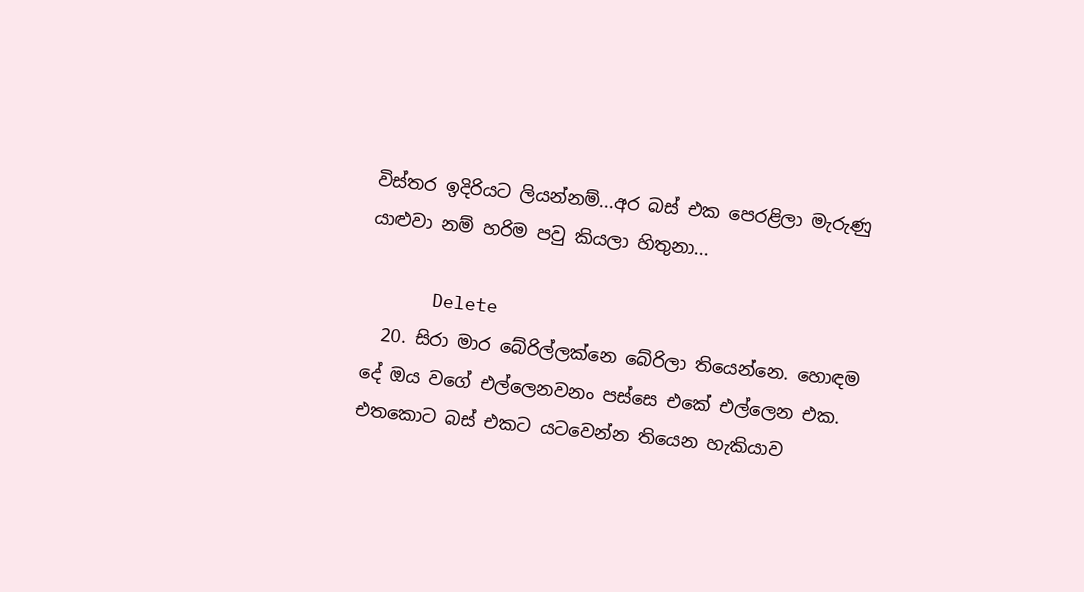විස්තර ඉදිරියට ලියන්නම්...අර බස් එක පෙරළිලා මැරුණු යාළුවා නම් හරිම පවු කියලා හිතුනා...

      Delete
  20. සිරා මාර බේරිල්ලක්නෙ බේරිලා තියෙන්නෙ. හොඳම දේ ඔය වගේ එල්ලෙනවනං පස්සෙ එකේ එල්ලෙන එක. එතකොට බස් එකට යටවෙන්න තියෙන හැකියාව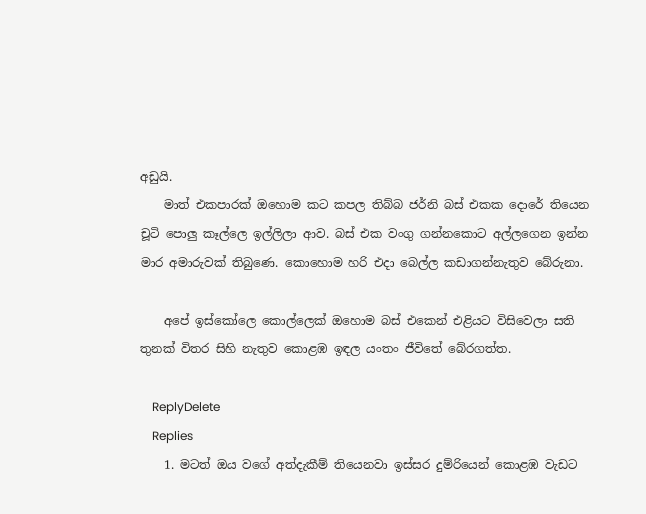අඩුයි.
    මාත් එකපාරක් ඔහොම කට කපල තිබ්බ ජර්නි බස් එකක දොරේ තියෙන චූටි පොලු කෑල්ලෙ ඉල්ලිලා ආව. බස් එක වංගු ගන්නකොට අල්ලගෙන ඉන්න මාර අමාරුවක් තිබුණෙ. කොහොම හරි එදා බෙල්ල කඩාගන්නැතුව බේරුනා.

    අපේ ඉස්කෝලෙ කොල්ලෙක් ඔහොම බස් එකෙන් එළියට විසිවෙලා සති තුනක් විතර සිහි නැතුව කොළඹ ඉඳල යංතං ජීවිතේ බේරගත්ත.

    ReplyDelete
    Replies
    1. මටත් ඔය වගේ අත්දැකීම් තියෙනවා ඉස්සර දුම්රියෙන් කොළඹ වැඩට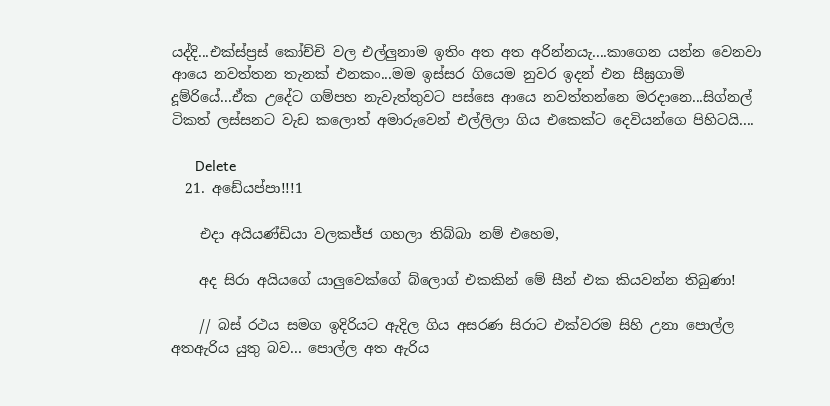යද්දි...එක්ස්ප්‍රස් කෝච්චි වල එල්ලුනාම ඉතිං අත අත අරින්නයැ....කාගෙන යන්න වෙනවා ආයෙ නවත්තන තැනක් එනකං...මම ඉස්සර ගියෙම නුවර ඉදන් එන සීඝ්‍රගාමි දූම්රියේ...ඒක උදේට ගම්පහ නැවැත්තුවට පස්සෙ ආයෙ නවත්තන්නෙ මරදානෙ...සිග්නල් ටිකත් ලස්සනට වැඩ කලොත් අමාරුවෙන් එල්ලිලා ගිය එකෙක්ට දෙවියන්ගෙ පිහිටයි....

      Delete
  21. අඩේයප්පා!!!1

    එදා අයියණ්ඩියා වලකජ්ජ ගහලා තිබ්බා නම් එහෙම,

    අද සිරා අයියගේ යාලුවෙක්ගේ බ්ලොග් එකකින් මේ සීන් එක කියවන්න තිබුණා!

    // බස් රථය සමග ඉදිරියට ඇදිල ගිය අසරණ සිරාට එක්වරම සිහි උනා පොල්ල අතඇරිය යුතු බව... පොල්ල අත ඇරිය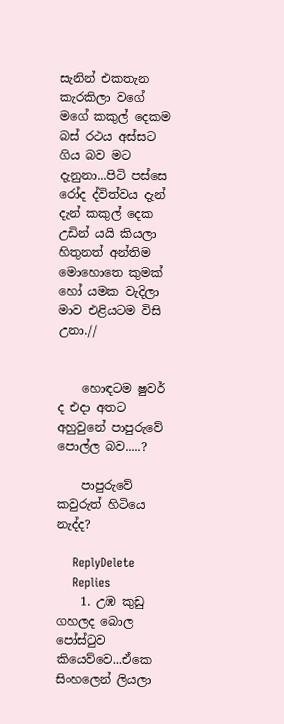සැනින් එකතැන කැරකිලා වගේ මගේ කකුල් දෙකම බස් රථය අස්සට ගිය බව මට දැනුනා...පිටි පස්සෙ රෝද ද්විත්වය දැන් දැන් කකුල් දෙක උඩින් යයි කියලා හිතුනත් අන්තිම මොහොතෙ කුමක් හෝ යමක වැදිලා මාව එළියටම විසි උනා.//


    හොඳටම ෂුවර් ද එදා අතට අහුවුනේ පාපුරුවේ පොල්ල බව.....?

    පාපුරුවේ කවුරුත් හිටියෙ නැද්ද?

    ReplyDelete
    Replies
    1. උඹ කුඩු ගහලද බොල පෝස්ටුව කියෙව්වෙ...ඒකෙ සිංහලෙන් ලියලා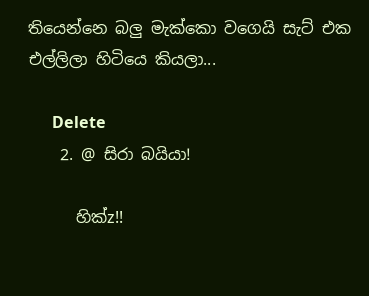තියෙන්නෙ බලු මැක්කො වගෙයි සැට් එක එල්ලිලා හිටියෙ කියලා...

      Delete
    2. @ සිරා බයියා!

      හික්z!!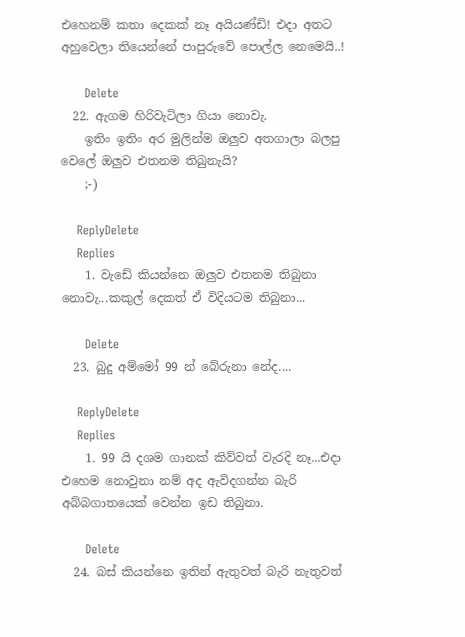එහෙනම් කතා දෙකක් නෑ අයියණ්ඩි! එදා අතට අහුවෙලා තියෙන්නේ පාපුරුවේ පොල්ල නෙමෙයි..!

      Delete
  22. ඇගම හිරිවැටිලා ගියා නොවැ.
    ඉතිං ඉතිං අර මුලින්ම ඔලුව අතගාලා බලපු වෙලේ ඔලුව එතනම තිබුනැයි?
    ;-)

    ReplyDelete
    Replies
    1. වැඩේ කියන්නෙ ඔලුව එතනම තිබුනා නොවැ...කකුල් දෙකත් ඒ විදියටම තිබුනා...

      Delete
  23. බුදු අම්මෝ 99 න් බේරුනා නේද....

    ReplyDelete
    Replies
    1. 99 යි දශම ගානක් කිව්වත් වැරදි නෑ...එදා එහෙම නොවුනා නම් අද ඇවිදගන්න බැරි අබ්බගාතයෙක් වෙන්න ඉඩ තිබුනා.

      Delete
  24. බස් කියන්නෙ ඉතින් ඇතුවත් බැරි නැතුවත්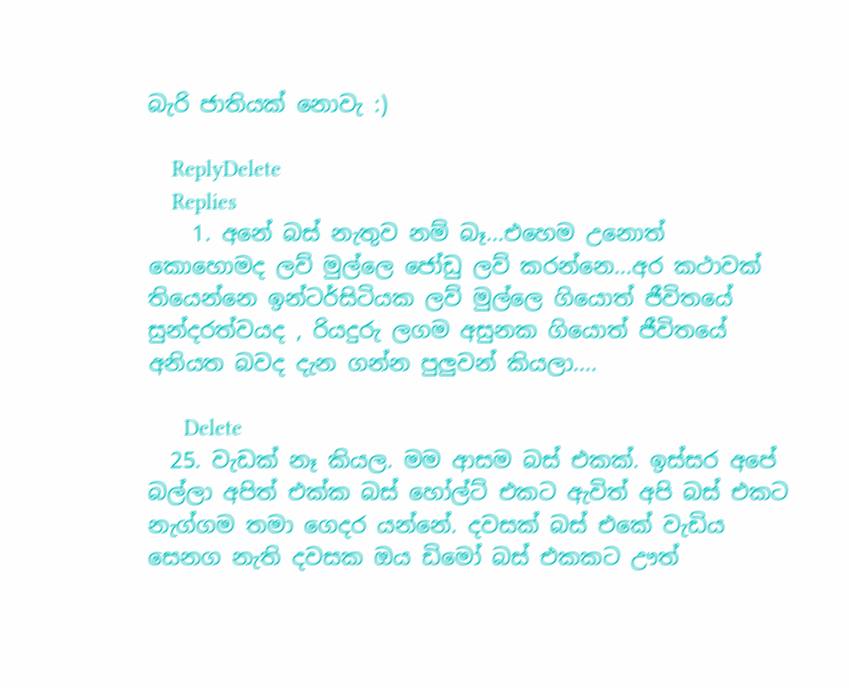බැරි ජාතියක් නොවැ :)

    ReplyDelete
    Replies
    1. අනේ බස් නැතුව නම් බෑ...එහෙම උනොත් කොහොමද ලව් මුල්ලෙ ජෝඩු ලව් කරන්නෙ...අර කථාවක් තියෙන්නෙ ඉන්ටර්සිටියක ලව් මුල්ලෙ ගියොත් ජීවිතයේ සුන්දරත්වයද , රියදුරු ලගම අසුනක ගියොත් ජීවිතයේ අනියත බවද දැන ගන්න පුලුවන් කියලා....

      Delete
  25. වැඩක් නෑ කියල. මම ආසම බස් එකක්. ඉස්සර අපේ බල්ලා අපිත් එක්ක බස් හෝල්ට් එකට ඇවිත් අපි බස් එකට නැග්ගම තමා ගෙදර යන්නේ. දවසක් බස් එකේ වැඩිය සෙනග නැති දවසක ඔය ඩිමෝ බස් එකකට ඌත්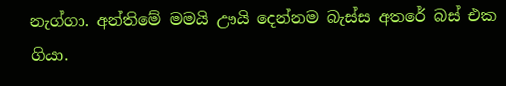නැග්ගා. අන්තිමේ මමයි ඌයි දෙන්නම බැස්ස අතරේ බස් එක ගියා.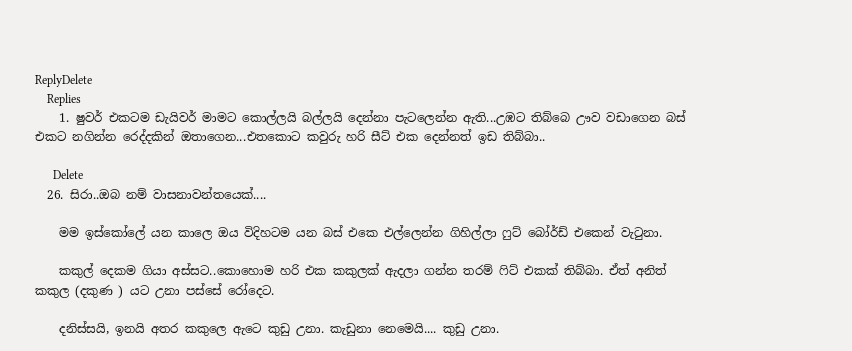ReplyDelete
    Replies
    1. ෂුවර් එකටම ඩැයිවර් මාමට කොල්ලයි බල්ලයි දෙන්නා පැටලෙන්න ඇති...උඹට තිබ්බෙ ඌව වඩාගෙන බස් එකට නගින්න රෙද්දකින් ඔතාගෙන...එතකොට කවුරු හරි සීට් එක දෙන්නත් ඉඩ තිබ්බා..

      Delete
  26. සිරා..ඔබ නම් වාසනාවන්තයෙක්....

    මම ඉස්කෝලේ යන කාලෙ ඔය විදිහටම යන බස් එකෙ එල්ලෙන්න ගිහිල්ලා ෆුට් බෝර්ඩ් එකෙන් වැටුනා.

    කකුල් දෙකම ගියා අස්සට..කොහොම හරි එක කකුලක් ඇදලා ගන්න තරම් ෆිට් එකක් තිබ්බා. ඒත් අනිත් කකුල (දකුණ ) යට උනා පස්සේ රෝදෙට.

    දනිස්සයි, ඉනයි අතර කකුලෙ ඇටෙ කුඩු උනා. කැඩුනා නෙමෙයි.... කුඩු උනා.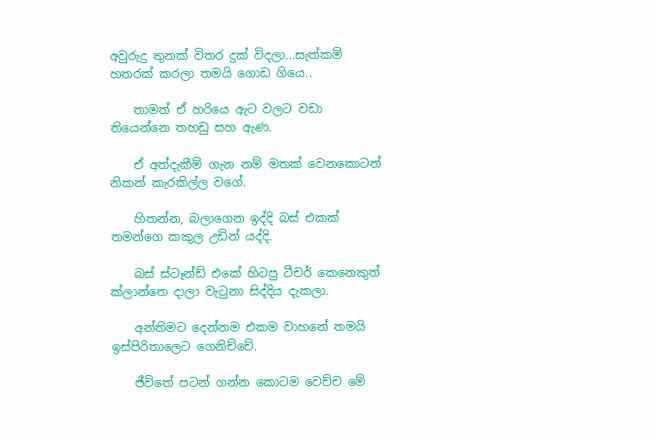අවුරුදු තුනක් විතර දුක් විදලා...සැත්කම් හතරක් කරලා තමයි ගොඩ ගියෙ..

    තාමත් ඒ හරියෙ ඇට වලට වඩා තියෙන්නෙ තහඩු සහ ඇණ.

    ඒ අත්දැකීම් ගැන නම් මතක් වෙනකොටත් නිකන් කැරකිල්ල වගේ.

    හිතන්න, බලාගෙන ඉද්දි බස් එකක් තමන්ගෙ කකුල උඩින් යද්දි.

    බස් ස්ටෑන්ඩ් එකේ හිටපු ටීචර් කෙනෙකුත් ක්ලාන්තෙ දාලා වැටුනා සිද්දිය දැකලා.

    අන්තිමට දෙන්නම එකම වාහනේ තමයි ඉස්පිරිතාලෙට ගෙනිච්චේ.

    ජීවිතේ පටන් ගන්න කොටම වෙච්ච මේ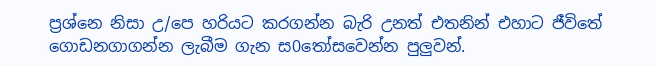ප්‍රශ්නෙ නිසා උ/පෙ හරියට කරගන්න බැරි උනත් එතනින් එහාට ජීවිතේ ගොඩනගාගන්න ලැබීම ගැන ස0තෝසවෙන්න පුලුවන්.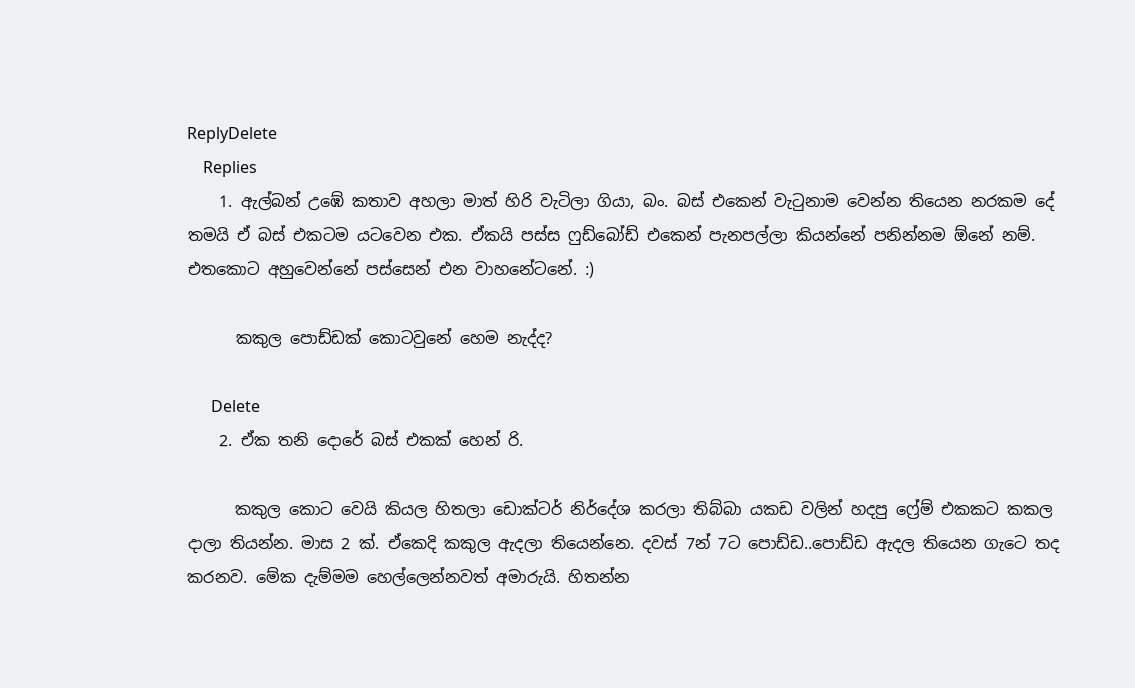ReplyDelete
    Replies
    1. ඇල්බන් උඹේ කතාව අහලා මාත් හිරි වැටිලා ගියා, බං. බස් එකෙන් වැ‍ටුනාම වෙන්න තියෙන නරකම දේ තමයි ඒ බස් එකටම යටවෙන එක. ඒකයි පස්ස ෆුඩ්බෝඩ් එකෙන් පැනපල්ලා කියන්නේ පනින්නම ඕනේ නම්. එතකොට අහුවෙන්නේ පස්සෙන් එන වාහනේටනේ. :)

      කකුල පොඩ්ඩක් කොටවුනේ හෙම නැද්ද?

      Delete
    2. ඒක තනි දොරේ බස් එකක් හෙන් රි.

      කකුල කොට වෙයි කියල හිතලා ඩොක්ටර් නිර්දේශ කරලා තිබ්බා යකඩ වලින් හදපු ෆ්‍රේම් එකකට කකල දාලා තියන්න. මාස 2 ක්. ඒකෙදි කකුල ඇදලා තියෙන්නෙ. දවස් 7න් 7ට පොඩ්ඩ..පොඩ්ඩ ඇදල තියෙන ගැටෙ තද කරනව. මේක දැම්මම හෙල්ලෙන්නවත් අමාරුයි. හිතන්න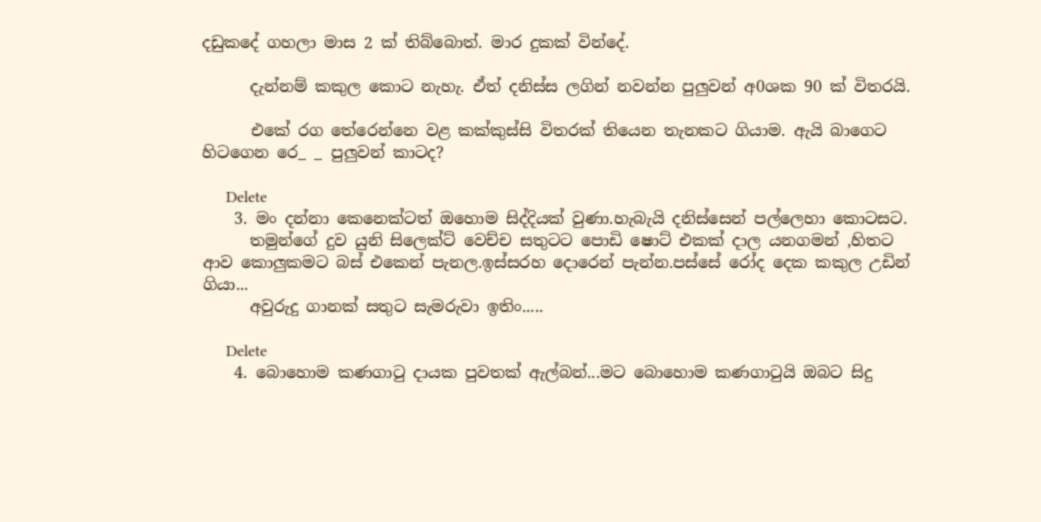දඩුකදේ ගහලා මාස 2 ක් තිබ්බොත්. මාර දුකක් වින්දේ.

      දැන්නම් කකුල කොට නැහැ. ඒත් දනිස්ස ලගින් නවන්න පුලුවන් අ0ශක 90 ක් විතරයි.

      එකේ රග තේරෙන්නෙ වළ කක්කුස්සි විතරක් තියෙන තැනකට ගියාම. ඇයි බාගෙට හිටගෙන රෙ_ _ පුලුවන් කාටද?

      Delete
    3. මං දන්නා කෙනෙක්ටත් ඔහොම සිද්දියක් වුණා.හැබැයි දනිස්සෙන් පල්ලෙහා කොටසට.
      තමුන්ගේ දුව යුනි සිලෙක්ට් වෙච්ච සතුටට පොඩි ෂොට් එකක් දාල යනගමන් ,හිතට ආව කොලුකමට බස් එකෙන් පැනල.ඉස්සරහ දොරෙන් පැන්න.පස්සේ රෝද දෙක කකුල උඩින් ගියා...
      අවුරුදු ගානක් සතුට සැමරුවා ඉතිං.....

      Delete
    4. බොහොම කණගාටු දායක පුවතක් ඇල්බන්...මට බොහොම කණගාටුයි ඔබට සිදු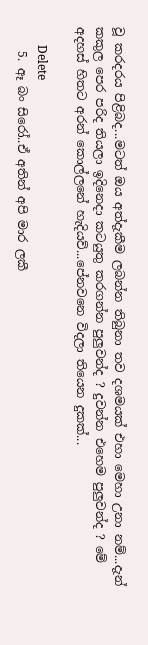වූ කරදරය පිළිබද...මටත් ඔය අත්දැකීම ලබන්න තිබුනා තව දශමයක් එහා මෙහා උනා නම්...දැන් කකුල පෙර පරිද තියලා ඉදිනෙදා කටයුතු කරගන්න පුලුවන්ද ? දුවන්න එහෙම පුලුවන්ද ? මේ අදහස් හිතට අරන් කොල්ලනේ හැදියව්...පේනවනෙ විදලා තියෙන දුකක්...

      Delete
    5. ඈ බං සිරෝ..ඒ අතින් අපි මාර ලකී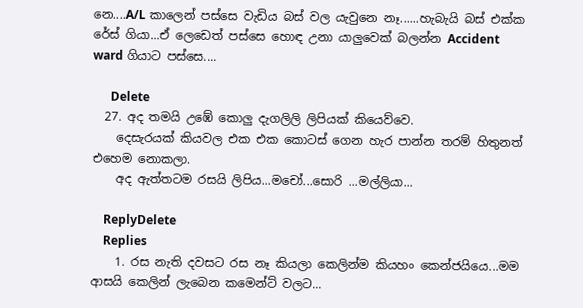නෙ....A/L කාලෙන් පස්සෙ වැඩිය බස් වල යැවුනෙ නෑ......හැබැයි බස් එක්ක රේස් ගියා...ඒ ලෙඩෙත් පස්සෙ හොඳ උනා යාලුවෙක් බලන්න Accident ward ගියාට පස්සෙ....

      Delete
  27. අද තමයි උඹේ කොලු දැගලිලි ලිපියක් කියෙව්වෙ.
    දෙසැරයක් කියවල එක එක කොටස් ගෙන හැර පාන්න තරම් හිතුනත් එහෙම නොකලා.
    අද ඇත්තටම රසයි ලිපිය...මචෝ...සොරි ...මල්ලියා...

    ReplyDelete
    Replies
    1. රස නැති දවසට රස නෑ කියලා කෙලින්ම කියහං කෙන්ජයියෙ...මම ආසයි කෙලින් ලැබෙන කමෙන්ට් වලට...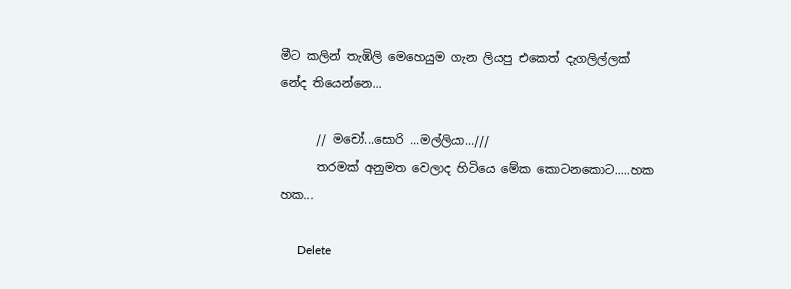මීට කලින් තැඹිලි මෙහෙයුම ගැන ලියපු එකෙත් දැගලිල්ලක් නේද තියෙන්නෙ...

      // මචෝ...සොරි ...මල්ලියා...///
      තරමක් අනුමත වෙලාද හිටියෙ මේක කොටනකොට.....හක හක...

      Delete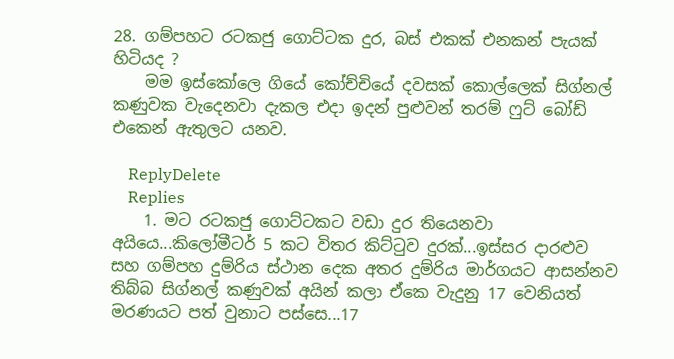28. ගම්පහට රටකජු ගොට්ටක දුර, බස් එකක් එනකන් පැයක් හිටියද ?
    මම ඉස්කෝලෙ ගියේ කෝච්චියේ දවසක් කොල්ලෙක් සිග්නල් කණුවක වැදෙනවා දැකල එදා ඉදන් පුළුවන් තරම් ෆුට් බෝඩ් එකෙන් ඇතුලට යනව.

    ReplyDelete
    Replies
    1. මට රටකජු ගොට්ටකට වඩා දුර තියෙනවා අයියෙ...කිලෝමීටර් 5 කට විතර කිට්ටුව දුරක්...ඉස්සර දාරළුව සහ ගම්පහ දුම්රිය ස්ථාන දෙක අතර දුම්රිය මාර්ගයට ආසන්නව තිබ්බ සිග්නල් කණුවක් අයින් කලා ඒකෙ වැදුනු 17 වෙනියත් මරණයට පත් වුනාට පස්සෙ...17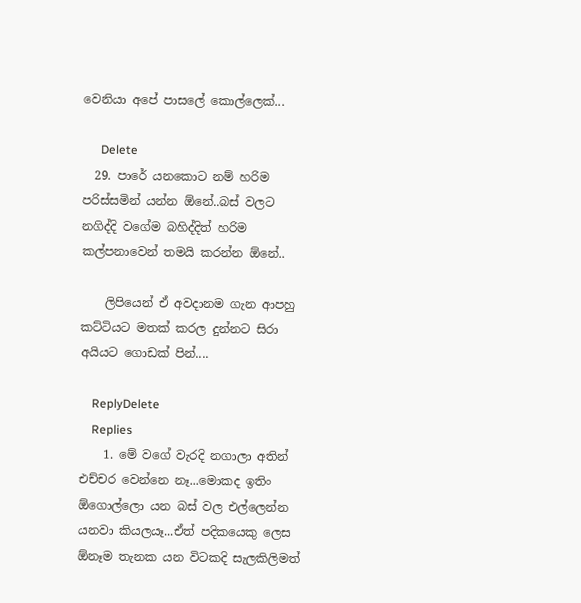වෙනියා අපේ පාසලේ කොල්ලෙක්...

      Delete
  29. පාරේ යනකොට නම් හරිම පරිස්සමින් යන්න ඕනේ..බස් වලට නගිද්දි වගේම බහිද්දිත් හරිම කල්පනාවෙන් තමයි කරන්න ඕනේ..

    ලිපියෙන් ඒ අවදානම ගැන ආපහු කට්ටියට මතක් කරල දුන්නට සිරා අයියට ගොඩක් පින්....

    ReplyDelete
    Replies
    1. මේ වගේ වැරදි නගාලා අතින් එච්චර වෙන්නෙ නෑ...මොකද ඉතිං ඕගොල්ලො යන බස් වල එල්ලෙන්න යනවා කියලයෑ...ඒත් පදිකයෙකු ලෙස ඕනෑම තැනක යන විටකදි සැලකිලිමත්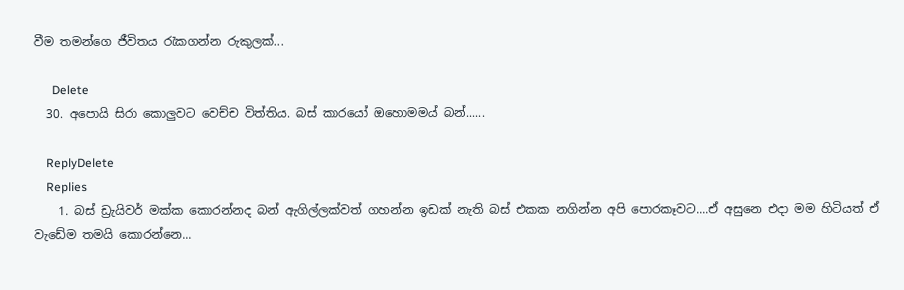වීම තමන්ගෙ ජීවිතය රැකගන්න රුකුලක්...

      Delete
  30. අපොයි සිරා කොලුවට වෙච්ච විත්තිය. බස් කාරයෝ ඔහොමමය් බන්......

    ReplyDelete
    Replies
    1. බස් ඩ්‍රැයිවර් මක්ක කොරන්නද බන් ඇගිල්ලක්වත් ගහන්න ඉඩක් නැති බස් එකක නගින්න අපි පොරකෑවට....ඒ අසුනෙ එදා මම හිටියත් ඒ වැඩේම තමයි කොරන්නෙ...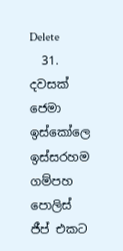Delete
  31. දවසක් ජෙමා ඉස්කෝලෙ ඉස්සරහම ගම්පහ පොලිස් ජීප් එකට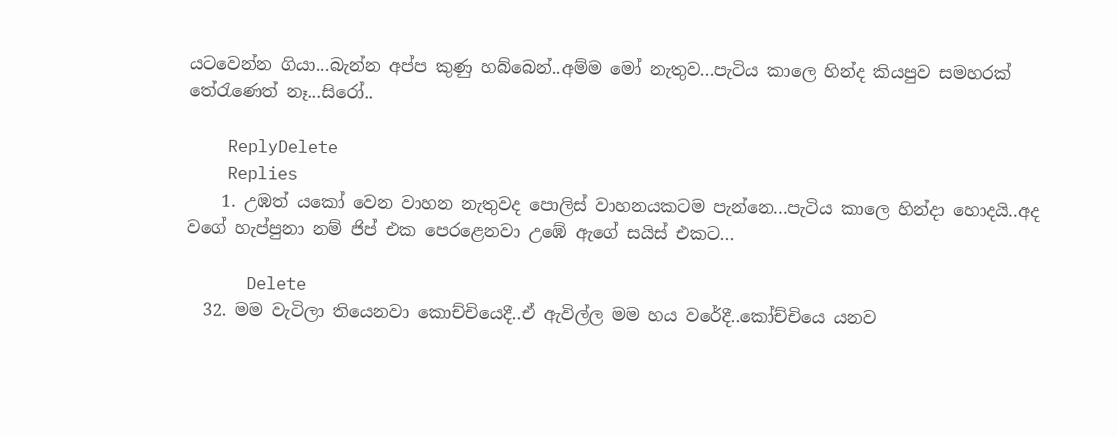යටවෙන්න ගියා...බැන්න අප්ප කුණු හබ්බෙන්..අම්ම මෝ නැතුව...පැටිය කාලෙ හින්ද කියපුව සමහරක් තේරැණෙත් නෑ...සිරෝ..

    ReplyDelete
    Replies
    1. උඹත් යකෝ වෙන වාහන නැතුවද පොලිස් වාහනයකටම පැන්නෙ...පැටිය කාලෙ හින්දා හොදයි..අද වගේ හැප්පුනා නම් ජිප් එක පෙරළෙනවා උඹේ ඇගේ සයිස් එකට...

      Delete
  32. මම වැටිලා තියෙනවා කොච්චියෙදී..ඒ ඇවිල්ල මම හය වරේදී..කෝච්චියෙ යනව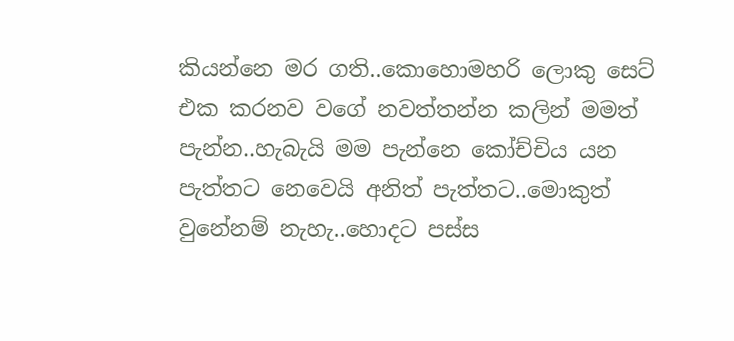කියන්නෙ මර ගති..කොහොමහරි ලොකු සෙට් එක කරනව වගේ නවත්තන්න කලින් මමත් පැන්න..හැබැයි මම පැන්නෙ කෝච්චිය යන පැත්තට නෙවෙයි අනිත් පැත්තට..මොකුත් වුනේනම් නැහැ..හොදට පස්ස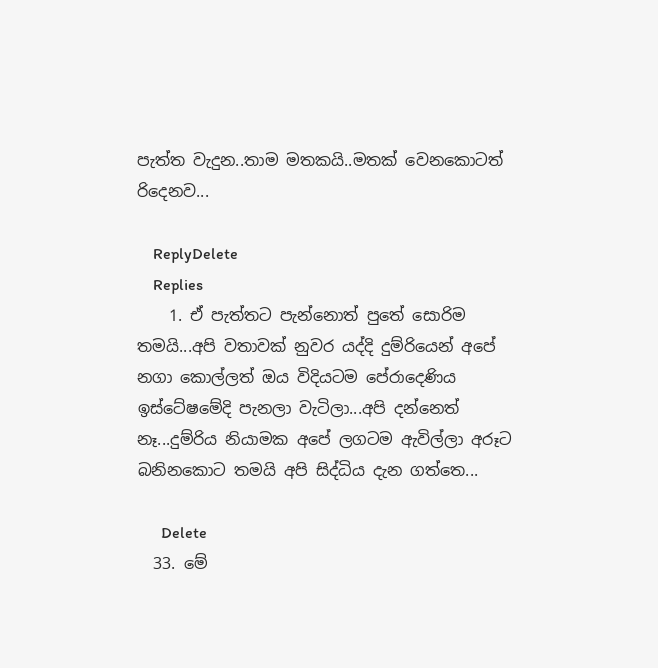පැත්ත වැදුන..තාම මතකයි..මතක් වෙනකොටත් රිදෙනව...

    ReplyDelete
    Replies
    1. ඒ පැත්තට පැන්නොත් පුතේ සොරිම තමයි...අපි වතාවක් නුවර යද්දි දුම්රියෙන් අපේ නගා කොල්ලත් ඔය විදියටම පේරාදෙණිය ඉස්ටේෂමේදි පැනලා වැටිලා...අපි දන්නෙත් නෑ...දුම්රිය නියාමක අපේ ලගටම ඇවිල්ලා අරූට බනිනකොට තමයි අපි සිද්ධිය දැන ගත්තෙ...

      Delete
  33. මේ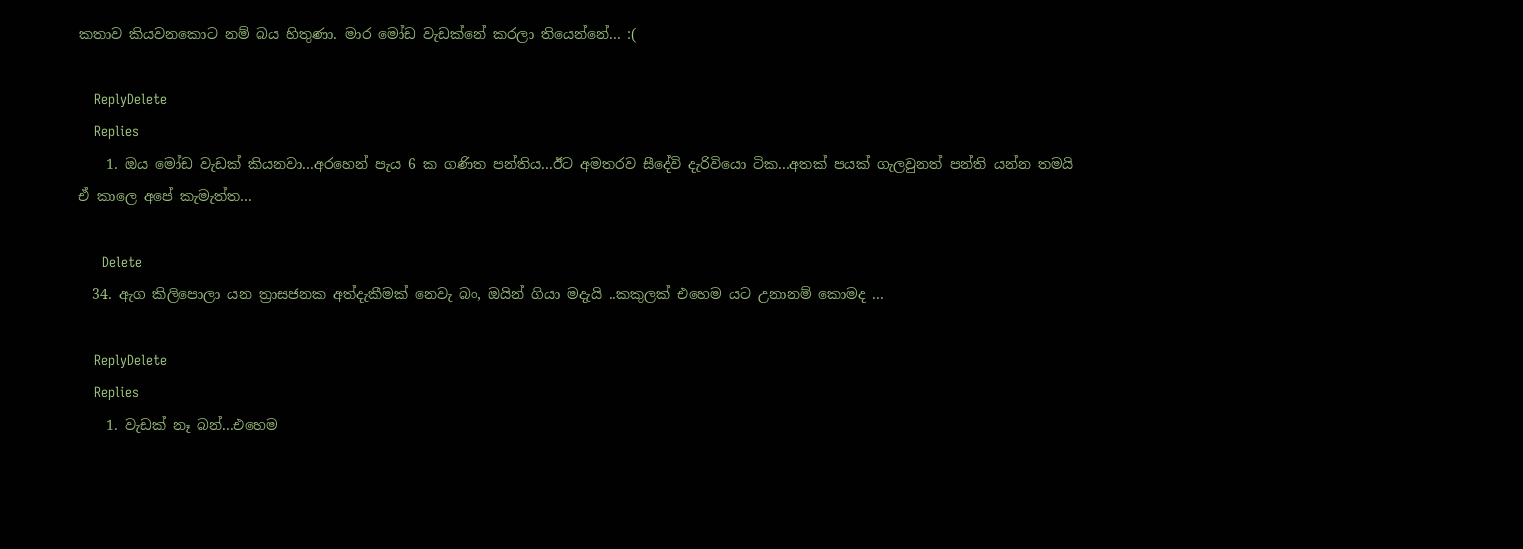කතාව කියවනකොට නම් බය හිතුණා. මාර මෝඩ වැඩක්නේ කරලා තියෙන්නේ... :(

    ReplyDelete
    Replies
    1. ඔය මෝඩ වැඩක් කියනවා...අරහෙන් පැය 6 ක ගණිත පන්තිය...ඊට අමතරව සීදේවි දැරිවියො ටික...අතක් පයක් ගැලවුනත් පන්ති යන්න තමයි ඒ කාලෙ අපේ කැමැත්ත...

      Delete
  34. ඇග කිලිපොලා යන ත්‍රාසජනක අත්දැකීමක් නෙවැ බං, ඔයින් ගියා මදැයි ..කකුලක් එහෙම යට උනානම් කොමද ...

    ReplyDelete
    Replies
    1. වැඩක් නෑ බන්...එහෙම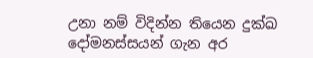උනා නම් විදින්න තියෙන දුක්ඛ දෝමනස්සයන් ගැන අර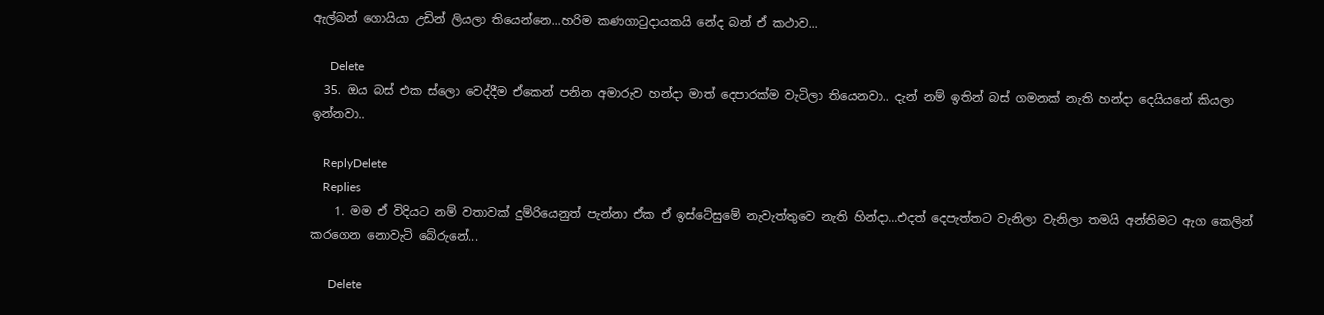ඇල්බන් ගොයියා උඩින් ලියලා තියෙන්නෙ...හරිම කණගාටුදායකයි නේද බන් ඒ කථාව...

      Delete
  35. ඔය බස් එක ස්ලො වෙද්දීම ඒකෙන් පනින අමාරුව හන්දා මාත් දෙපාරක්ම වැටිලා තියෙනවා.. දැන් නම් ඉතින් බස් ගමනක් නැති හන්දා දෙයියනේ කියලා ඉන්නවා..

    ReplyDelete
    Replies
    1. මම ඒ විදියට නම් වතාවක් දුම්රියෙනුත් පැන්නා ඒක ඒ ඉස්ටේසුමේ නැවැත්තුවෙ නැති හින්දා...එදත් දෙපැත්තට වැනිලා වැනිලා තමයි අන්තිමට ඇග කෙලින් කරගෙන නොවැටි බේරුනේ...

      Delete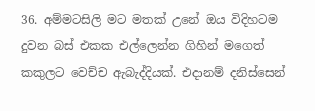36. අම්මටසිලි මට මතක් උනේ ඔය විදිහටම දුවන බස් එකක එල්ලෙන්න ගිහින් මගෙත් කකුලට වෙච්ච ඇබැද්දියක්. එදානම් දනිස්සෙන්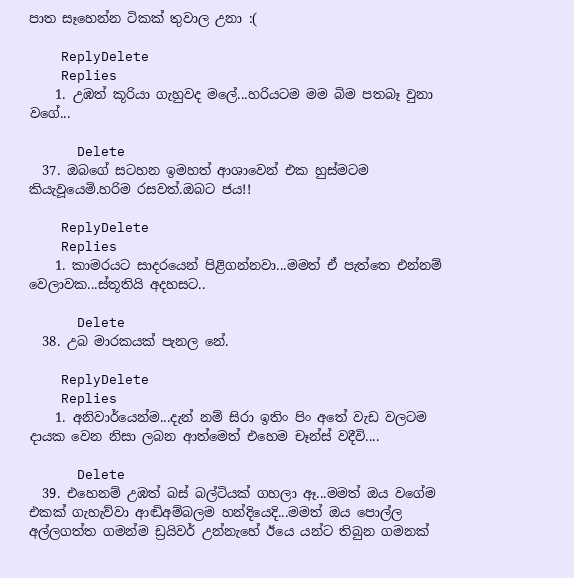පාත සෑහෙන්න ටිකක් තුවාල උනා :(

    ReplyDelete
    Replies
    1. උඹත් කූරියා ගැහුවද මලේ...හරියටම මම බිම පතබෑ වුනා වගේ...

      Delete
  37. ඔබගේ සටහන ඉමහත් ආශාවෙන් එක හුස්මටම කියැවූයෙමි.හරිම රසවත්.ඔබට ජය!!

    ReplyDelete
    Replies
    1. කාමරයට සාදරයෙන් පිළිගන්නවා...මමත් ඒ පැත්තෙ එන්නම් වෙලාවක...ස්තූතියි අදහසට..

      Delete
  38. උබ මාරකයක් පැනල නේ.

    ReplyDelete
    Replies
    1. අනිවාර්යෙන්ම...දැන් නම් සිරා ඉතිං පිං අතේ වැඩ වලටම දායක වෙන නිසා ලබන ආත්මෙත් එහෙම චෑන්ස් වදීවි....

      Delete
  39. එහෙනම් උඹත් බස් බල්ටියක් ගහලා ඈ...මමත් ඔය වගේම එකක් ගැහැව්වා ආඬිඅම්බලම හන්දියෙදි...මමත් ඔය පොල්ල අල්ලගත්ත ගමන්ම ඩ්‍රයිවර් උන්නැහේ ඊයෙ යන්ට තිබුන ගමනක්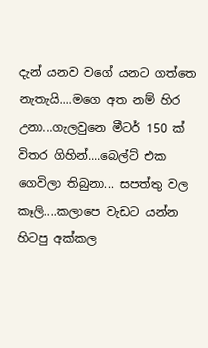දැන් යනව වගේ යනට ගත්තෙ නැතැයි....මගෙ අත නම් හිර උනා...ගැලවුනෙ මීටර් 150 ක් විතර ගිහින්....බෙල්ට් එක ගෙවිලා තිබුනා... සපත්තු වල කෑලි....කලාපෙ වැඩට යන්න හිටපු අක්කල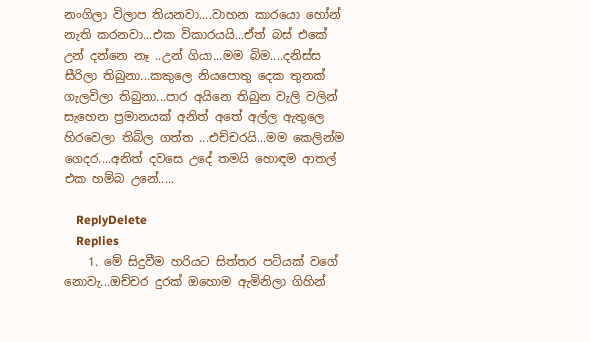නංගිලා විලාප තියනවා....වාහන කාරයො හෝන් නැති කරනවා...එක විකාරයයි...ඒත් බස් එකේ උන් දන්නෙ නෑ ..උන් ගියා...මම බිම....දනිස්ස සීරිලා තිබුනා...කකුලෙ නියපොතු දෙක තුනක් ගැලවිලා තිබුනා...පාර අයිනෙ තිබුන වැලි වලින් සැහෙන ප්‍රමානයක් අනිත් අතේ අල්ල ඇතුලෙ හිරවෙලා තිබිල ගත්ත ...එච්චරයි...මම කෙලින්ම ගෙදර....අනිත් දවසෙ උදේ තමයි හොඳම ආතල් එක හම්බ උනේ.....

    ReplyDelete
    Replies
    1. මේ සිදුවීම හරියට සිත්තර පටියක් වගේ නොවැ...ඔච්චර දුරක් ඔහොම ඇමිනිලා ගිහින්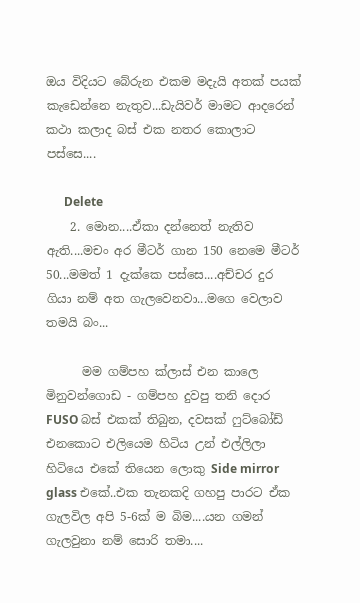ඔය විදියට බේරුන එකම මදැයි අතක් පයක් කැඩෙන්නෙ නැතුව...ඩැයිවර් මාමට ආදරෙන් කථා කලාද බස් එක නතර කොලාට පස්සෙ....

      Delete
    2. මොන....ඒකා දන්නෙත් නැතිව ඇති....මචං අර මීටර් ගාන 150 නෙමෙ මීටර් 50...මමත් 1 දැක්කෙ පස්සෙ....අච්චර දුර ගියා නම් අත ගැලවෙනවා...මගෙ වෙලාව තමයි බං...

      මම ගම්පහ ක්ලාස් එන කාලෙ මිනුවන්ගොඩ - ගම්පහ දුවපු තනි දොර FUSO බස් එකක් තිබුන, දවසක් ෆුට්බෝඩ් එනකොට එලියෙම හිටිය උන් එල්ලිලා හිටියෙ එකේ තියෙන ලොකු Side mirror glass එකේ..එක තැනකදි ගහපු පාරට ඒක ගැලවිල අපි 5-6ක් ම බිම....යන ගමන් ගැලවුනා නම් සොරි තමා....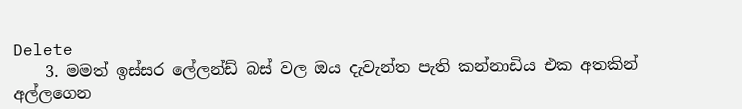Delete
    3. මමත් ඉස්සර ලේලන්ඩ් බස් වල ඔය දැවැන්ත පැති කන්නාඩිය එක අතකින් අල්ලගෙන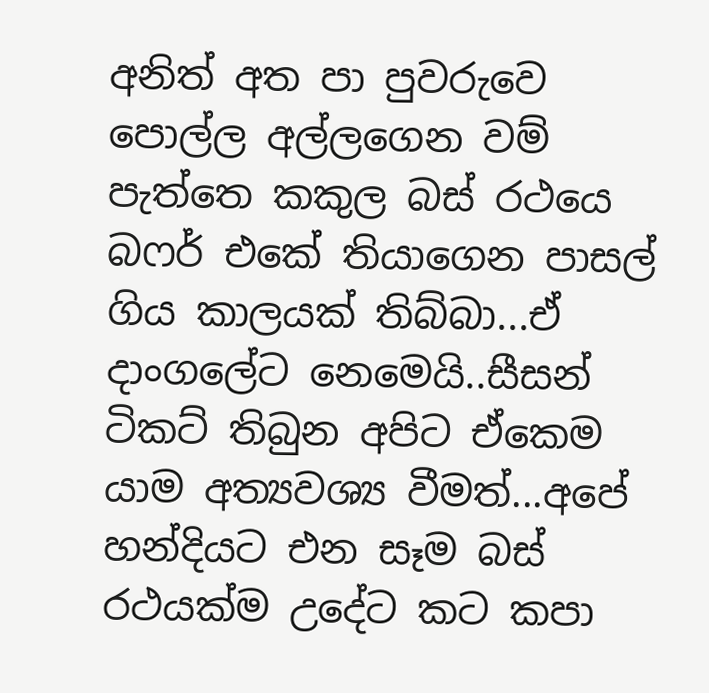අනිත් අත පා පුවරුවෙ පොල්ල අල්ලගෙන වම් පැත්තෙ කකුල බස් රථයෙ බෆර් එකේ තියාගෙන පාසල් ගිය කාලයක් තිබ්බා...ඒ දාංගලේට නෙමෙයි..සීසන් ටිකට් තිබුන අපිට ඒකෙම යාම අත්‍යවශ්‍ය වීමත්...අපේ හන්දියට එන සෑම බස් රථයක්ම උදේට කට කපා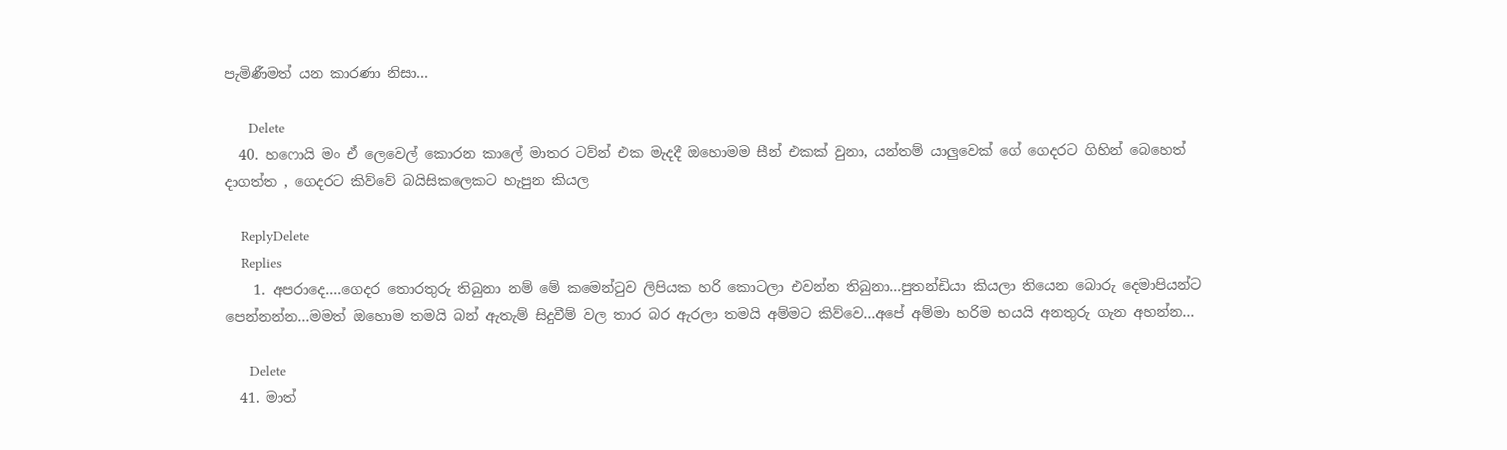පැමිණීමත් යන කාරණා නිසා...

      Delete
  40. හෆොයි මං ඒ ලෙවෙල් කොරන කාලේ මාතර ටව්න් එක මැදදී ඔහොමම සීන් එකක් වුනා, යන්තම් යාලුවෙක් ගේ ගෙදරට ගිහින් බෙහෙත් දාගත්ත , ගෙදරට කිව්වේ බයිසිකලෙකට හැපුන කියල

    ReplyDelete
    Replies
    1. අපරාදෙ....ගෙදර තොරතුරු තිබුනා නම් මේ කමෙන්ටුව ලිපියක හරි කොටලා එවන්න තිබුනා...පුතන්ඩියා කියලා තියෙන බොරු දෙමාපියන්ට පෙන්නන්න...මමත් ඔහොම තමයි බන් ඇතැම් සිදුවීම් වල තාර බර ඇරලා තමයි අම්මට කිව්වෙ...අපේ අම්මා හරිම භයයි අනතුරු ගැන අහන්න...

      Delete
  41. මාත්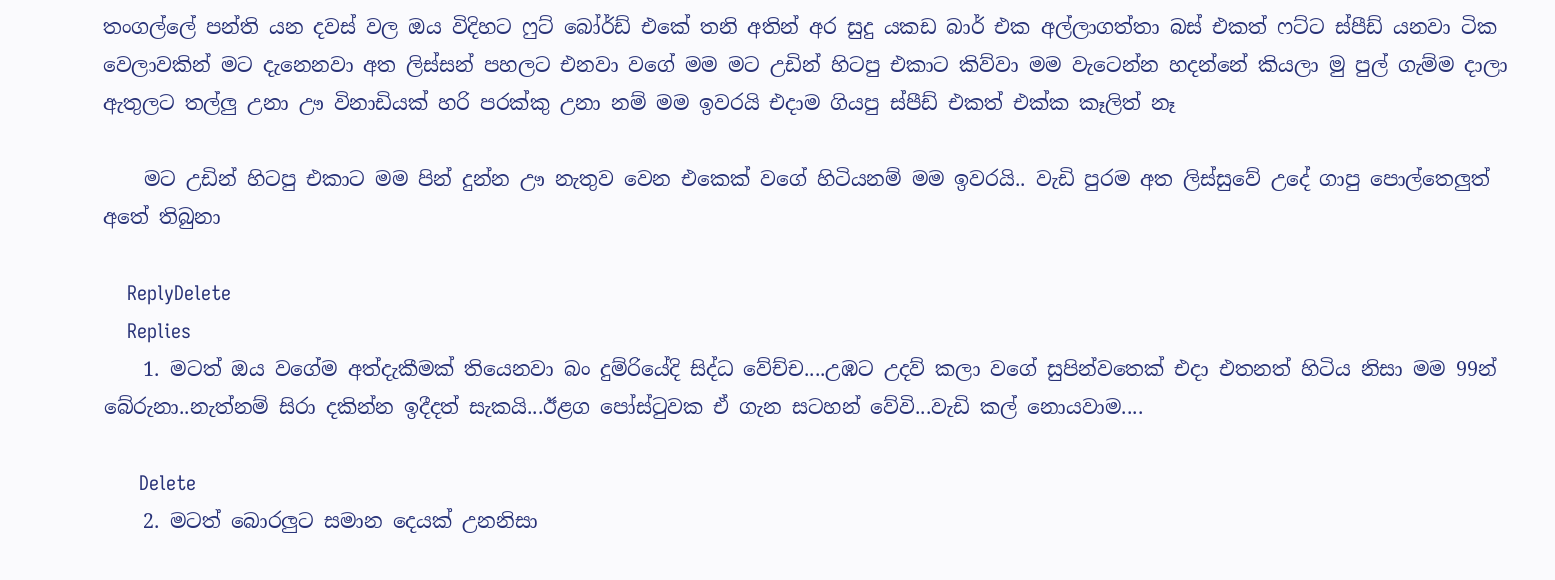තංගල්ලේ පන්ති යන දවස් වල ඔය විදිහට ෆුට් බෝර්ඩ් එකේ තනි අතින් අර සුදු යකඩ බාර් එක අල්ලාගත්තා බස් එකත් ෆට්ට ස්පීඩ් යනවා ටික වෙලාවකින් මට දැනෙනවා අත ලිස්සන් පහලට එනවා වගේ මම මට උඩින් හිටපු එකාට කිව්වා මම වැටෙන්න හදන්නේ කියලා මු පුල් ගැම්ම දාලා ඇතුලට තල්ලු උනා ඌ විනාඩියක් හරි පරක්කු උනා නම් මම ඉවරයි එදාම ගියපු ස්පීඩ් එකත් එක්ක කෑලිත් නෑ

    මට උඩින් හිටපු එකාට මම පින් දුන්න ඌ නැතුව වෙන එකෙක් වගේ හිටියනම් මම ඉවරයි.. වැඩි පුරම අත ලිස්සුවේ උදේ ගාපු පොල්තෙලුත් අතේ තිබුනා

    ReplyDelete
    Replies
    1. මටත් ඔය වගේම අත්දැකීමක් තියෙනවා බං දුම්රියේදි සිද්ධ වේච්ච....උඹට උදව් කලා වගේ සුපින්වතෙක් එදා එතනත් හිටිය නිසා මම 99න් බේරුනා..නැත්නම් සිරා දකින්න ඉදීදත් සැකයි...ඊළග පෝස්ටුවක ඒ ගැන සටහන් වේවි...වැඩි කල් නොයවාම....

      Delete
    2. මටත් බොරලුට සමාන දෙයක් උනනිසා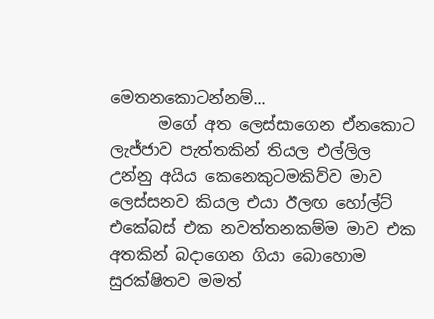මෙතනකොටන්නම්...
      මගේ අත ලෙස්සාගෙන ඒනකොට ලැජ්ජාව පැත්තකින් තියල එල්ලිල උන්නු අයිය කෙනෙකුටමකිව්ව මාව ලෙස්සනව කියල එයා ඊලඟ හෝල්ට් එකේබස් එක නවත්තනකම්ම මාව එක අතකින් බදාගෙන ගියා බොහොම සුරක්ෂිතව මමත්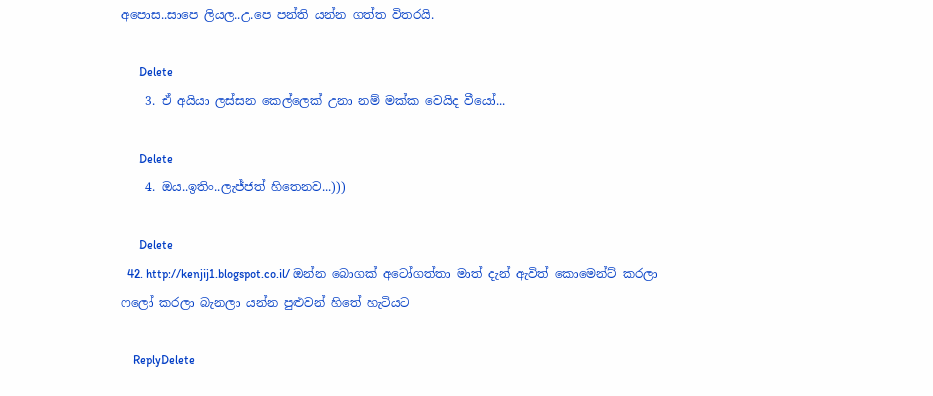අපොස..සාපෙ ලියල..උ.පෙ පන්ති යන්න ගත්ත විතරයි.

      Delete
    3. ඒ අයියා ලස්සන කෙල්ලෙක් උනා නම් මක්ක වෙයිද වීයෝ...

      Delete
    4. ඔය..ඉතිං..ලැජ්ජත් හිතෙනව...)))

      Delete
  42. http://kenjij1.blogspot.co.il/ ඔන්න බොගක් අටෝගත්තා මාත් දැන් ඇවිත් කොමෙන්ට් කරලා ෆලෝ කරලා බැනලා යන්න පුළුවන් හිතේ හැටියට

    ReplyDelete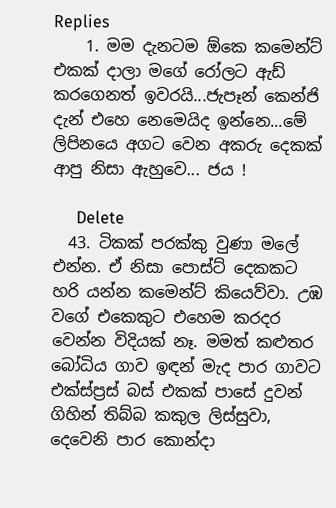Replies
    1. මම දැනටම ඕකෙ කමෙන්ට් එකක් දාලා මගේ රෝලට ඇඩ් කරගෙනත් ඉවරයි...ජැපෑන් කෙන්ජි දැන් එහෙ නෙමෙයිද ඉන්නෙ...මේ ලිපිනයෙ අගට වෙන අකරු දෙකක් ආපු නිසා ඇහුවෙ... ජය !

      Delete
  43. ටිකක් පරක්කු වුණා මලේ එන්න. ඒ නිසා පොස්ට් දෙකකට හරි යන්න කමෙන්ට් කියෙව්වා. උඹ වගේ එකෙකුට එහෙම කරදර වෙන්න විදියක් නෑ. මමත් කළුතර බෝධිය ගාව ඉඳන් මැද පාර ගාවට එක්ස්ප්‍රස් බස් එකක් පාසේ දුවන් ගිහින් තිබ්බ කකුල ලිස්සුවා, දෙවෙනි පාර කොන්දා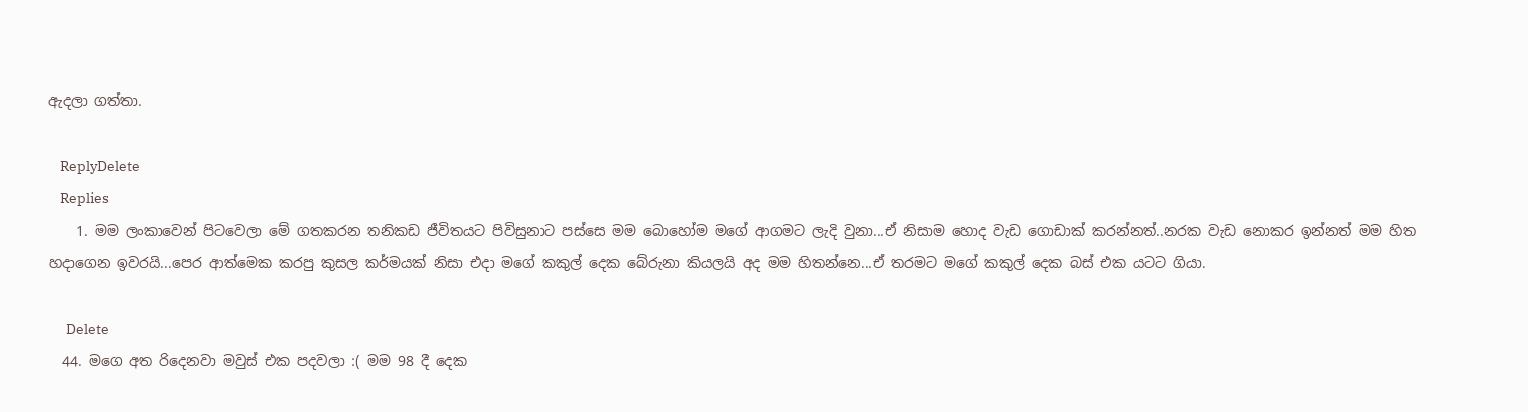ඇදලා ගත්තා.

    ReplyDelete
    Replies
    1. මම ලංකාවෙන් පිටවෙලා මේ ගතකරන තනිකඩ ජීවිතයට පිවිසුනාට පස්සෙ මම බොහෝම මගේ ආගමට ලැදි වුනා...ඒ නිසාම හොද වැඩ ගොඩාක් කරන්නත්..නරක වැඩ නොකර ඉන්නත් මම හිත හදාගෙන ඉවරයි...පෙර ආත්මෙක කරපු කුසල කර්මයක් නිසා එදා මගේ කකුල් දෙක බේරුනා කියලයි අද මම හිතන්නෙ...ඒ තරමට මගේ කකුල් දෙක බස් එක යටට ගියා.

      Delete
  44. මගෙ අත රිදෙනවා මවුස් එක පදවලා :( මම 98 දී දෙක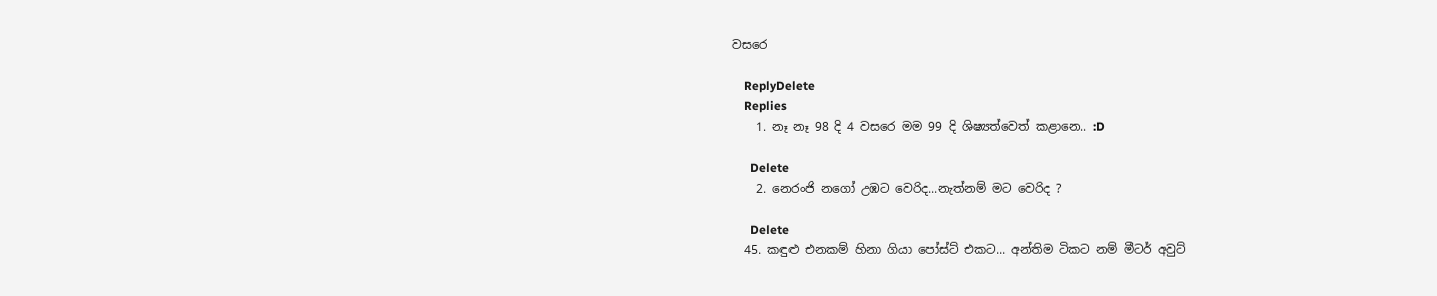වසරෙ

    ReplyDelete
    Replies
    1. නෑ නෑ 98 දි 4 වසරෙ මම 99 දි ශිෂ්‍යත්වෙත් කළානෙ.. :D

      Delete
    2. නෙරංජි නගෝ උඹට වෙරිද...නැත්නම් මට වෙරිද ?

      Delete
  45. කඳුළු එනකම් හිනා ගියා පෝස්ට් එකට... අන්තිම ටිකට නම් මීටර් අවුට්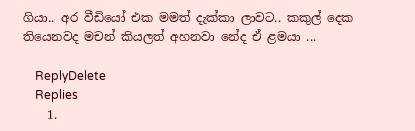ගියා.. අර වීඩියෝ එක මමත් දැක්කා ලාවට.. කකුල් දෙක තියෙනවද මචන් කියලත් අහනවා නේද ඒ ළමයා ...

    ReplyDelete
    Replies
    1.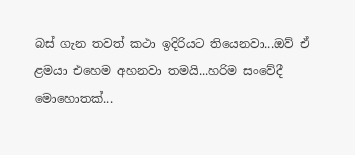බස් ගැන තවත් කථා ඉදිරියට තියෙනවා...ඔව් ඒ ළමයා එහෙම අහනවා තමයි...හරිම සංවේදී මොහොතක්...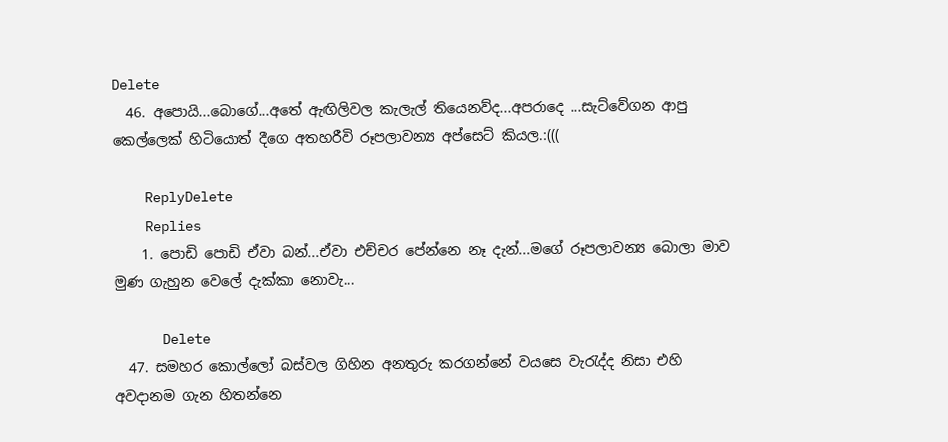Delete
  46. අපොයි...බොගේ...අතේ ඇඟිලිවල කැලැල් තියෙනව්ද...අපරාදෙ ...සැට්වේගන ආපු කෙල්ලෙක් හිටියොත් දීගෙ අතහරීවි රූපලාවන්‍ය අප්සෙට් කියල.:(((

    ReplyDelete
    Replies
    1. පොඩි පොඩි ඒවා බන්...ඒවා එච්චර පේන්නෙ නෑ දැන්...මගේ රූපලාවන්‍ය බොලා මාව මුණ ගැහුන වෙලේ දැක්කා නොවැ...

      Delete
  47. සමහර කොල්ලෝ බස්වල ගිහින අනතුරු කරගන්නේ වයසෙ වැරැද්ද නිසා එහි අවදානම ගැන හිතන්නෙ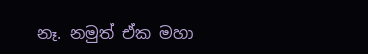නෑ. නමුත් ඒක මහා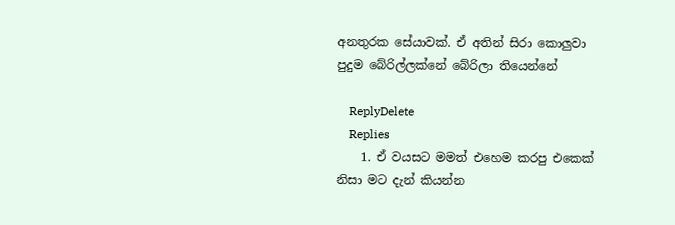අනතුරක සේයාවක්. ඒ අතින් සිරා කොලුවා පුදුම බේරිල්ලක්නේ බේරිලා තියෙන්නේ

    ReplyDelete
    Replies
    1. ඒ වයසට මමත් එහෙම කරපු එකෙක් නිසා මට දැන් කියන්න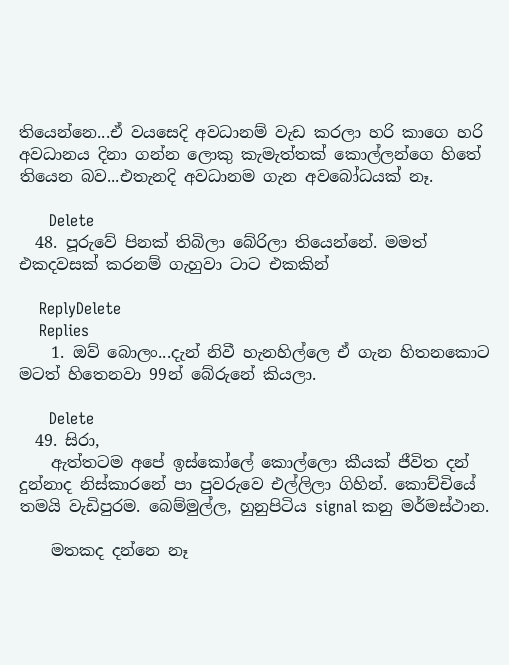තියෙන්නෙ...ඒ වයසෙදි අවධානම් වැඩ කරලා හරි කාගෙ හරි අවධානය දිනා ගන්න ලොකු කැමැත්තක් කොල්ලන්ගෙ හිතේ තියෙන බව...එතැනදි අවධානම ගැන අවබෝධයක් නෑ.

      Delete
  48. පූරුවේ පිනක් තිබිලා බේරිලා තියෙන්නේ. මමත් එකදවසක් කරනම් ගැහුවා ටාට එකකින්

    ReplyDelete
    Replies
    1. ඔව් බොලං...දැන් නිවී හැනහිල්ලෙ ඒ ගැන හිතනකොට මටත් හිතෙනවා 99න් බේරුනේ කියලා.

      Delete
  49. සිරා,
    ඇත්තටම අපේ ඉස්කෝලේ කොල්ලො කීයක් ජීවිත දන් දුන්නාද නිස්කාරනේ පා පුවරුවෙ එල්ලිලා ගිහින්. කොච්චියේ තමයි වැඩිපුරම. බෙම්මුල්ල, හුනුපිටිය signal කනු මර්මස්ථාන.

    මතකද දන්නෙ නෑ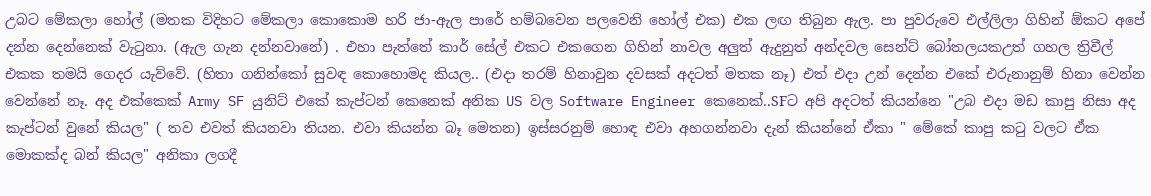උබට මේකලා හෝල් (මතක විදිහට මේකලා කොකොම හරි ජා-ඇල පාරේ හම්බවෙන පලවෙනි හෝල් එක) එක ලඟ තිබුන ඇල. පා පුවරුවෙ එල්ලිලා ගිහින් ඕකට අපේ දන්න දෙන්නෙක් වැටුනා. (ඇල ගැන දන්නවානේ) . එහා පැත්තේ කාර් සේල් එකට එකගෙන ගිහින් නාවල අලුත් ඇදුනුත් අන්දවල සෙන්ට් බෝතලයකඋත් ගහල ත්‍රිවීල් එකක තමයි ගෙදර යැව්වේ. (හිතා ගනින්කෝ සුවඳ කොහොමද කියල.. (එදා තරම් හිනාවුන දවසක් අදටත් මතක නෑ) එත් එදා උන් දෙන්න එකේ එරුනානුම් හිනා වෙන්න වෙන්නේ නෑ. අද එක්කෙක් Army SF යුනිට් එකේ කැප්ටන් කෙනෙක් අනික US වල Software Engineer කෙනෙක්..SFට අපි අදටත් කියන්නෙ "උබ එදා මඩ කාපු නිසා අද කැප්ටන් වුනේ කියල" ( තව එවත් කියනවා තියන. එවා කියන්න බෑ මෙතන) ඉස්සරනුම් හොඳ එවා අහගන්නවා දැන් කියන්නේ ඒකා " මේකේ කාපු කටු වලට ඒක මොකක්ද බන් කියල" අනිකා ලගදී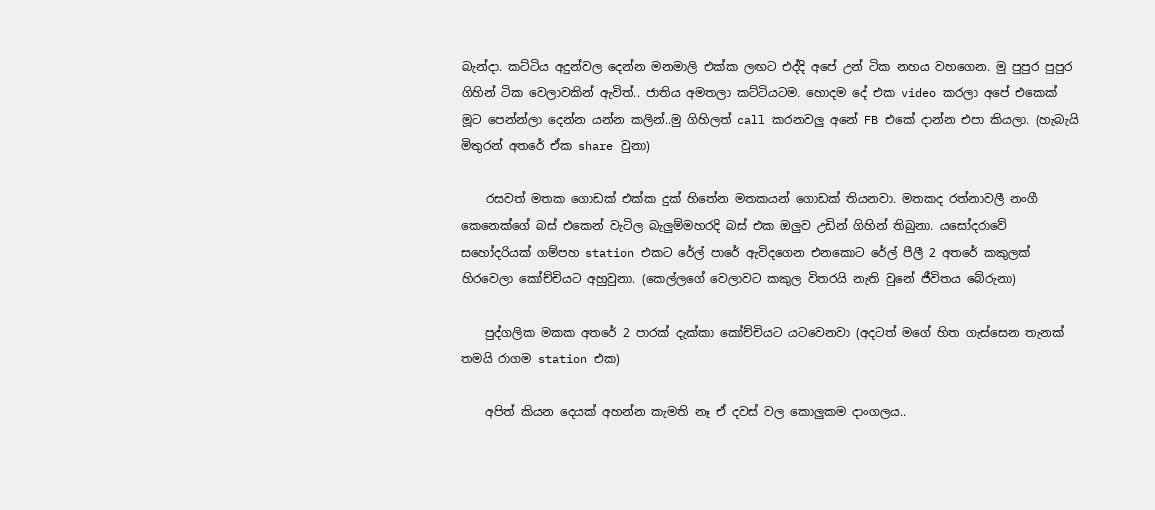බැන්දා. කට්ටිය අදුන්වල දෙන්න මනමාලි එක්ක ලඟට එද්දි අපේ උන් ටික නහය වහගෙන. මු පුපුර පුපුර ගිහින් ටික වෙලාවකින් ඇවිත්.. ජාතිය අමතලා කට්ටියටම. හොදම දේ එක video කරලා අපේ එකෙක් මූට පෙන්න්ලා දෙන්න යන්න කලින්..මු ගිහිලත් call කරනවලු අනේ FB එකේ දාන්න එපා කියලා. (හැබැයි මිතුරන් අතරේ ඒක share වුනා)

    රසවත් මතක ගොඩක් එක්ක දුක් හිතේන මතකයන් ගොඩක් තියනවා. මතකද රත්නාවලී නංගී කෙනෙක්ගේ බස් එකෙන් වැටිල බැලුම්මහරදි බස් එක ඔලුව උඩින් ගිහින් තිබුනා. යසෝදරාවේ සහෝදරියක් ගම්පහ station එකට රේල් පාරේ ඇවිදගෙන එනකොට රේල් පීලී 2 අතරේ කකුලක් හිරවෙලා කෝච්චියට අහුවුනා. (කෙල්ලගේ වෙලාවට කකුල විතරයි නැති වුනේ ජීවිතය බේරුනා)

    පුද්ගලික මකක අතරේ 2 පාරක් දැක්කා කෝච්චියට යටවෙනවා (අදටත් මගේ හිත ගැස්සෙන තැනක් තමයි රාගම station එක)

    අපිත් කියන දෙයක් අහන්න කැමති නෑ ඒ දවස් වල කොලුකම දාංගලය..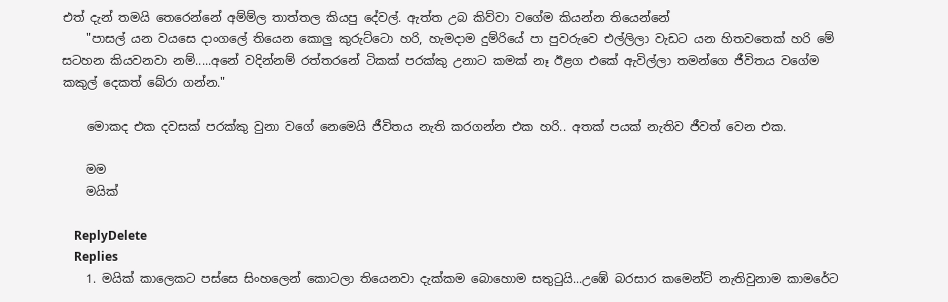එත් දැන් තමයි තෙරෙන්නේ අම්ම්ල තාත්තල කියපු දේවල්. ඇත්ත උබ කිව්වා වගේම කියන්න තියෙන්නේ
    "පාසල් යන වයසෙ දාංගලේ තියෙන කොලු කුරුට්ටො හරි, හැමදාම දුම්රියේ පා පුවරුවෙ එල්ලිලා වැඩට යන හිතවතෙක් හරි මේ සටහන කියවනවා නම්.....අනේ වදින්නම් රත්තරනේ ටිකක් පරක්කු උනාට කමක් නෑ ඊළග එකේ ඇවිල්ලා තමන්ගෙ ජීවිතය වගේම කකුල් දෙකත් බේරා ගන්න."

    මොකද එක දවසක් පරක්කු වුනා වගේ නෙමෙයි ජීවිතය නැති කරගන්න එක හරි.. අතක් පයක් නැතිව ජීවත් වෙන එක.

    මම
    මයික්

    ReplyDelete
    Replies
    1. මයික් කාලෙකට පස්සෙ සිංහලෙන් කොටලා තියෙනවා දැක්කම බොහොම සතුටුයි...උඹේ බරසාර කමෙන්ට් නැතිවුනාම කාමරේට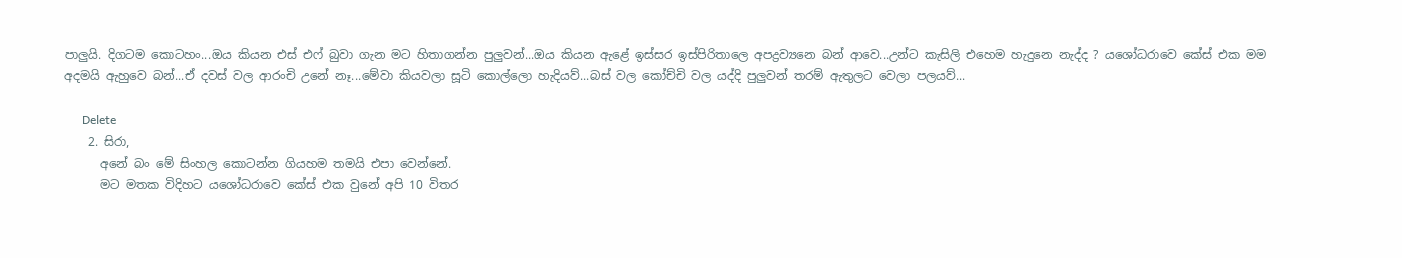පාලුයි. දිගටම කොටහං...ඔය කියන එස් එෆ් බුවා ගැන මට හිතාගන්න පුලුවන්...ඔය කියන ඇළේ ඉස්සර ඉස්පිරිතාලෙ අපද්‍රව්‍යනෙ බන් ආවෙ...උන්ට කැසිලි එහෙම හැදුනෙ නැද්ද ? යශෝධරාවෙ කේස් එක මම අදමයි ඇහුවෙ බන්...ඒ දවස් වල ආරංචි උනේ නෑ...මේවා කියවලා සූටි කොල්ලො හැදියව්...බස් වල කෝච්චි වල යද්දි පුලුවන් තරම් ඇතුලට වෙලා පලයව්...

      Delete
    2. සිරා,
      අනේ බං මේ සිංහල කොටන්න ගියහම තමයි එපා වෙන්නේ.
      මට මතක විදිහට යශෝධරාවෙ කේස් එක වුනේ අපි 10 විතර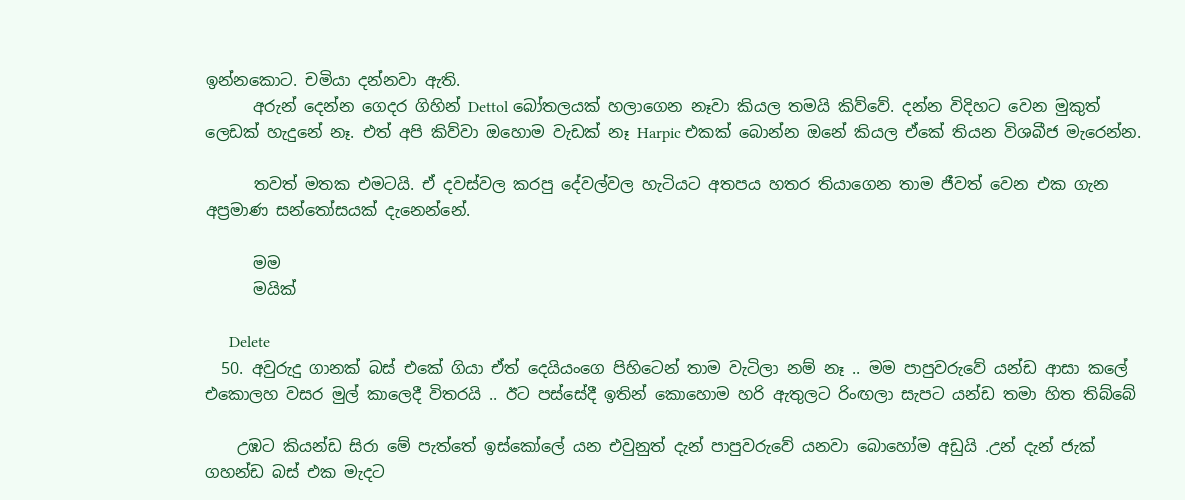ඉන්නකොට. චමියා දන්නවා ඇති.
      අරුන් දෙන්න ගෙදර ගිහින් Dettol බෝතලයක් හලාගෙන නෑවා කියල තමයි කිව්වේ. දන්න විදිහට වෙන මුකුත් ලෙඩක් හැදුනේ නෑ. එත් අපි කිව්වා ඔහොම වැඩක් නෑ Harpic එකක් බොන්න ඔනේ කියල ඒකේ තියන විශබීජ මැරෙන්න.

      තවත් මතක එමටයි. ඒ දවස්වල කරපු දේවල්වල හැටියට අතපය හතර තියාගෙන තාම ජීවත් වෙන එක ගැන අප්‍රමාණ සන්තෝසයක් දැනෙන්නේ.

      මම
      මයික්

      Delete
  50. අවුරුදු ගානක් බස් එකේ ගියා ඒත් දෙයියංගෙ පිහිටෙන් තාම වැටිලා නම් නෑ .. මම පාපුවරුවේ යන්ඩ ආසා කලේ එකොලහ වසර මුල් කාලෙදී විතරයි .. ඊට පස්සේදී ඉතින් කොහොම හරි ඇතුලට රිංඟලා සැපට යන්ඩ තමා හිත තිබ්බේ

    උඹට කියන්ඩ සිරා මේ පැත්තේ ඉස්කෝලේ යන එවුනුත් දැන් පාපුවරුවේ යනවා බොහෝම අඩුයි .උන් දැන් ජැක් ගහන්ඩ බස් එක මැදට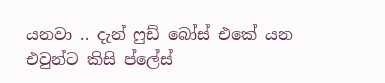යනවා .. දැන් ෆුඩ් බෝස් එකේ යන එවුන්ට කිසි ප්ලේස්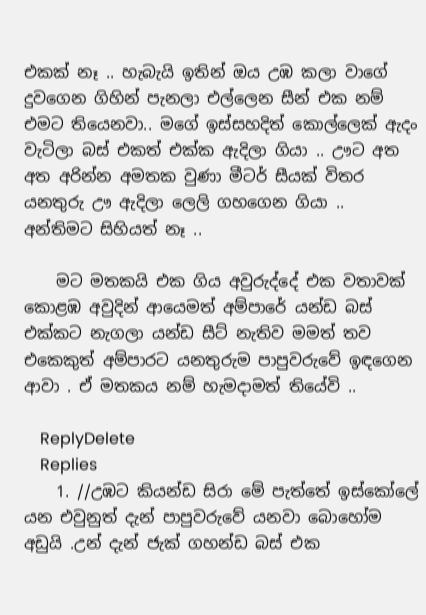එකක් නෑ .. හැබැයි ඉතින් ඔය උඹ කලා වාගේ දුවගෙන ගිහින් පැනලා එල්ලෙන සීන් එක නම් එමට තියෙනවා.. මගේ ඉස්සහදිත් කොල්ලෙක් ඇදං වැටිලා බස් එකත් එක්ක ඇදිලා ගියා .. ඌට අත අත අරින්න අමතක වුණා මීටර් සීයක් විතර යනතුරු ඌ ඇදිලා ලෙලි ගහගෙන ගියා .. අන්තිමට සිහියත් නෑ ..

    මට මතකයි එක ගිය අවුරුද්දේ එක වතාවක් කොළඹ අවුදින් ආයෙමත් අම්පාරේ යන්ඩ බස් එක්කට නැගලා යන්ඩ සීට් නැතිව මමත් තව එකෙකුත් අම්පාරට යනතුරුම පාපුවරුවේ ඉඳගෙන ආවා . ඒ මතකය නම් හැමදාමත් තියේවි ..

    ReplyDelete
    Replies
    1. //උඹට කියන්ඩ සිරා මේ පැත්තේ ඉස්කෝලේ යන එවුනුත් දැන් පාපුවරුවේ යනවා බොහෝම අඩුයි .උන් දැන් ජැක් ගහන්ඩ බස් එක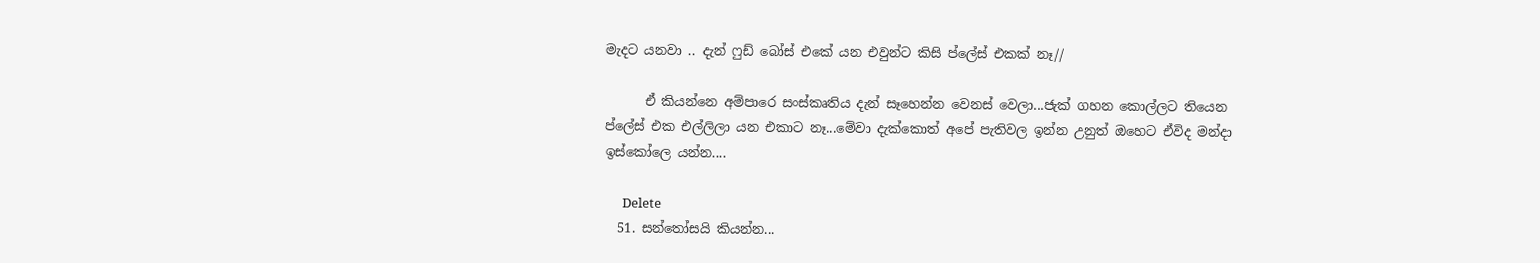මැදට යනවා .. දැන් ෆුඩ් බෝස් එකේ යන එවුන්ට කිසි ප්ලේස් එකක් නෑ//

      ඒ කියන්නෙ අම්පාරෙ සංස්කෘතිය දැන් සෑහෙන්න වෙනස් වෙලා...ජැක් ගහන කොල්ලට තියෙන ප්ලේස් එක එල්ලිලා යන එකාට නෑ...මේවා දැක්කොත් අපේ පැතිවල ඉන්න උනුත් ඔහෙට ඒවිද මන්දා ඉස්කෝලෙ යන්න....

      Delete
  51. සන්තෝසයි කියන්න...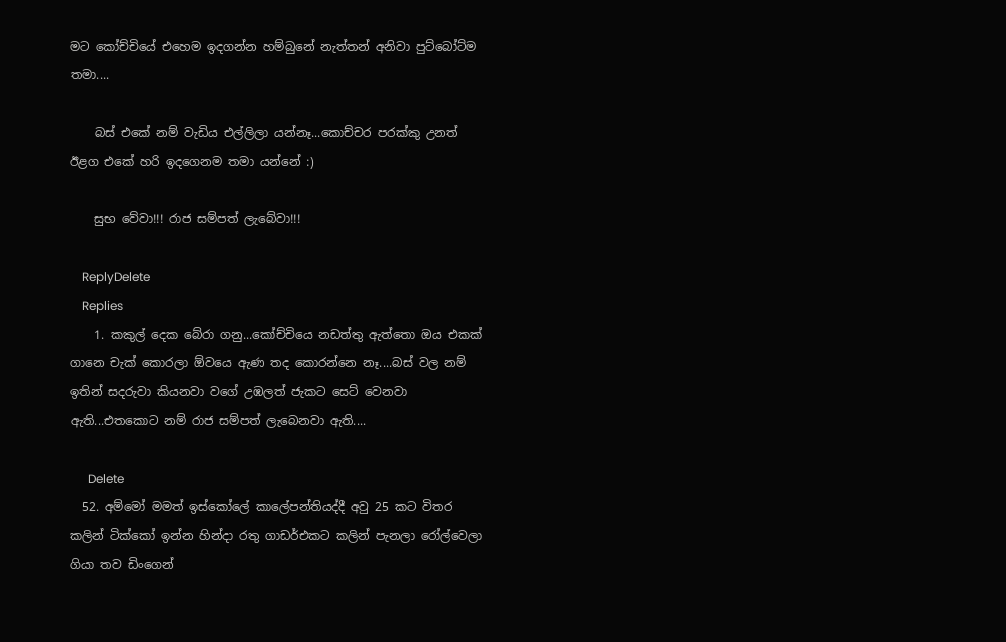මට කෝච්චියේ එහෙම ඉදගන්න හම්බුනේ නැත්තන් අනිවා පුට්බෝට්ම තමා....

    බස් එකේ නම් වැඩිය එල්ලිලා යන්නෑ...කොච්චර පරක්කු උනත් ඊළග එකේ හරි ඉදගෙනම තමා යන්නේ :)

    සුභ වේවා!!! රාජ සම්පත් ලැබේවා!!!

    ReplyDelete
    Replies
    1. කකුල් දෙක බේරා ගනු...කෝච්චියෙ නඩත්තු ඇත්තො ඔය එකක් ගානෙ චැක් කොරලා ඕවයෙ ඇණ තද කොරන්නෙ නෑ....බස් වල නම් ඉතින් සදරුවා කියනවා වගේ උඹලත් ජැකට සෙට් වෙනවා ඇති...එතකොට නම් රාජ සම්පත් ලැබෙනවා ඇති....

      Delete
  52. අම්මෝ මමත් ඉස්කෝලේ කාලේපන්තියද්දී අවු 25 කට විතර කලින් ටික්කෝ ඉන්න හින්දා රතු ගාඩර්එකට කලින් පැනලා රෝල්වෙලා ගියා තව ඩිංගෙන්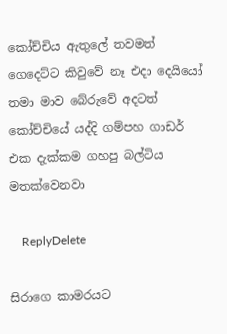කෝච්චිය ඇතුලේ තවමත් ගෙදෙට්ට කිවුවේ නෑ එදා දෙයියෝ තමා මාව බේරුවේ අදටත් කෝච්චියේ යද්දි ගම්පහ ගාඩර් එක දැක්කම ගහපු බල්ටිය මතක්වෙනවා

    ReplyDelete

සිරාගෙ කාමරයට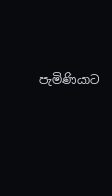පැමිණියාට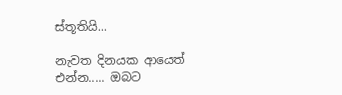ස්තූතියි...

නැවත දිනයක ආයෙත් එන්න..... ඔබට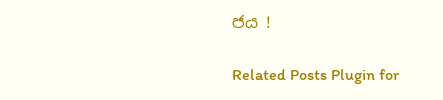ජය !

Related Posts Plugin for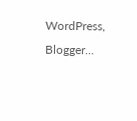WordPress, Blogger...